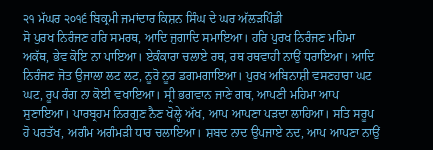੨੧ ਮੱਘਰ ੨੦੧੬ ਬਿਕ੍ਰਮੀ ਜਮਾਂਦਾਰ ਕਿਸ਼ਨ ਸਿੰਘ ਦੇ ਘਰ ਅੱਲੜਪਿੰਡੀ
ਸੋ ਪੁਰਖ ਨਿਰੰਜਣ ਹਰਿ ਸਮਰਥ, ਆਦਿ ਜੁਗਾਦਿ ਸਮਾਇਆ। ਹਰਿ ਪੁਰਖ ਨਿਰੰਜਣ ਮਹਿਮਾ ਅਕੱਥ, ਭੇਵ ਕੋਇ ਨਾ ਪਾਇਆ। ਏਕੰਕਾਰਾ ਚਲਾਏ ਰਥ, ਰਥ ਰਥਵਾਹੀ ਨਾਉਂ ਧਰਾਇਆ। ਆਦਿ ਨਿਰੰਜਣ ਜੋਤ ਉਜਾਲਾ ਲਟ ਲਟ, ਨੂਰੋ ਨੂਰ ਡਗਮਗਾਇਆ। ਪੁਰਖ ਅਬਿਨਾਸ਼ੀ ਵਸਣਹਾਰਾ ਘਟ ਘਟ, ਰੂਪ ਰੰਗ ਨਾ ਕੋਈ ਵਖਾਇਆ। ਸ੍ਰੀ ਭਗਵਾਨ ਜਾਣੇ ਗਥ, ਆਪਣੀ ਮਹਿਮਾ ਆਪ ਸੁਣਾਇਆ। ਪਾਰਬ੍ਰਹਮ ਨਿਰਗੁਣ ਨੈਣ ਖੋਲ੍ਹੇ ਅੱਖ, ਆਪ ਆਪਣਾ ਪੜਦਾ ਲਾਹਿਆ। ਸਤਿ ਸਰੂਪ ਹੋ ਪਰਤੱਖ, ਅਗੰਮ ਅਗੰਮੜੀ ਧਾਰ ਚਲਾਇਆ। ਸ਼ਬਦ ਨਾਦ ਉਪਜਾਏ ਨਦ, ਆਪ ਆਪਣਾ ਨਾਉਂ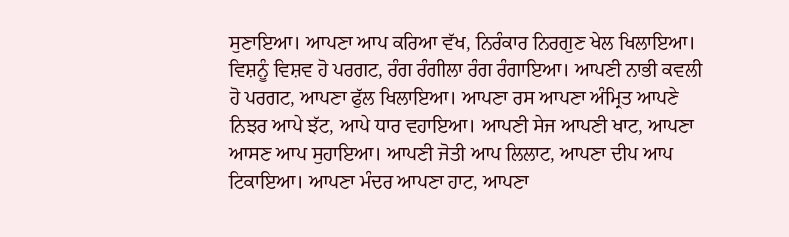ਸੁਣਾਇਆ। ਆਪਣਾ ਆਪ ਕਰਿਆ ਵੱਖ, ਨਿਰੰਕਾਰ ਨਿਰਗੁਣ ਖੇਲ ਖਿਲਾਇਆ। ਵਿਸ਼ਨੂੰ ਵਿਸ਼ਵ ਹੋ ਪਰਗਟ, ਰੰਗ ਰੰਗੀਲਾ ਰੰਗ ਰੰਗਾਇਆ। ਆਪਣੀ ਨਾਭੀ ਕਵਲੀ ਹੋ ਪਰਗਟ, ਆਪਣਾ ਫੁੱਲ ਖਿਲਾਇਆ। ਆਪਣਾ ਰਸ ਆਪਣਾ ਅੰਮ੍ਰਿਤ ਆਪਣੇ ਨਿਝਰ ਆਪੇ ਝੱਟ, ਆਪੇ ਧਾਰ ਵਹਾਇਆ। ਆਪਣੀ ਸੇਜ ਆਪਣੀ ਖਾਟ, ਆਪਣਾ ਆਸਣ ਆਪ ਸੁਹਾਇਆ। ਆਪਣੀ ਜੋਤੀ ਆਪ ਲਿਲਾਟ, ਆਪਣਾ ਦੀਪ ਆਪ ਟਿਕਾਇਆ। ਆਪਣਾ ਮੰਦਰ ਆਪਣਾ ਹਾਟ, ਆਪਣਾ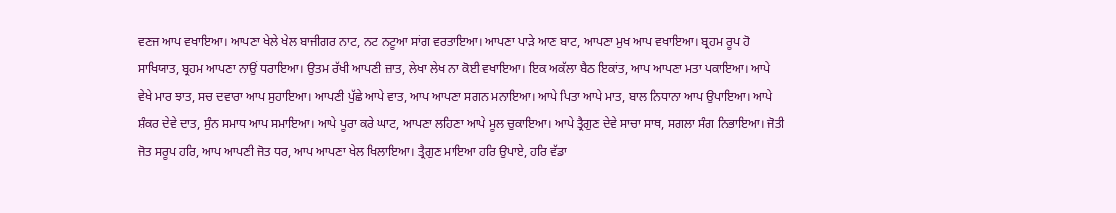ਵਣਜ ਆਪ ਵਖਾਇਆ। ਆਪਣਾ ਖੇਲੇ ਖੇਲ ਬਾਜੀਗਰ ਨਾਟ, ਨਟ ਨਟੂਆ ਸਾਂਗ ਵਰਤਾਇਆ। ਆਪਣਾ ਪਾੜੇ ਆਣ ਬਾਟ, ਆਪਣਾ ਮੁਖ ਆਪ ਵਖਾਇਆ। ਬ੍ਰਹਮ ਰੂਪ ਹੋ ਸਾਖਿਯਾਤ, ਬ੍ਰਹਮ ਆਪਣਾ ਨਾਉਂ ਧਰਾਇਆ। ਉਤਮ ਰੱਖੀ ਆਪਣੀ ਜ਼ਾਤ, ਲੇਖਾ ਲੇਖ ਨਾ ਕੋਈ ਵਖਾਇਆ। ਇਕ ਅਕੱਲਾ ਬੈਠ ਇਕਾਂਤ, ਆਪ ਆਪਣਾ ਮਤਾ ਪਕਾਇਆ। ਆਪੇ ਵੇਖੇ ਮਾਰ ਝਾਤ, ਸਚ ਦਵਾਰਾ ਆਪ ਸੁਹਾਇਆ। ਆਪਣੀ ਪੁੱਛੇ ਆਪੇ ਵਾਤ, ਆਪ ਆਪਣਾ ਸਗਨ ਮਨਾਇਆ। ਆਪੇ ਪਿਤਾ ਆਪੇ ਮਾਤ, ਬਾਲ ਨਿਧਾਨਾ ਆਪ ਉਪਾਇਆ। ਆਪੇ ਸ਼ੰਕਰ ਦੇਵੇ ਦਾਤ, ਸੁੰਨ ਸਮਾਧ ਆਪ ਸਮਾਇਆ। ਆਪੇ ਪੂਰਾ ਕਰੇ ਘਾਟ, ਆਪਣਾ ਲਹਿਣਾ ਆਪੇ ਮੂਲ ਚੁਕਾਇਆ। ਆਪੇ ਤ੍ਰੈਗੁਣ ਦੇਵੇ ਸਾਚਾ ਸਾਥ, ਸਗਲਾ ਸੰਗ ਨਿਭਾਇਆ। ਜੋਤੀ ਜੋਤ ਸਰੂਪ ਹਰਿ, ਆਪ ਆਪਣੀ ਜੋਤ ਧਰ, ਆਪ ਆਪਣਾ ਖੇਲ ਖਿਲਾਇਆ। ਤ੍ਰੈਗੁਣ ਮਾਇਆ ਹਰਿ ਉਪਾਏ, ਹਰਿ ਵੱਡਾ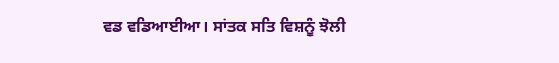ਵਡ ਵਡਿਆਈਆ। ਸਾਂਤਕ ਸਤਿ ਵਿਸ਼ਨੂੰ ਝੋਲੀ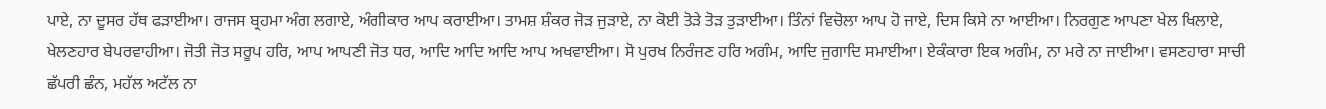ਪਾਏ, ਨਾ ਦੂਸਰ ਹੱਥ ਫੜਾਈਆ। ਰਾਜਸ ਬ੍ਰਹਮਾ ਅੰਗ ਲਗਾਏ, ਅੰਗੀਕਾਰ ਆਪ ਕਰਾਈਆ। ਤਾਮਸ਼ ਸ਼ੰਕਰ ਜੋੜ ਜੁੜਾਏ, ਨਾ ਕੋਈ ਤੋੜੇ ਤੋੜ ਤੁੜਾਈਆ। ਤਿੰਨਾਂ ਵਿਚੋਲਾ ਆਪ ਹੋ ਜਾਏ, ਦਿਸ ਕਿਸੇ ਨਾ ਆਈਆ। ਨਿਰਗੁਣ ਆਪਣਾ ਖੇਲ ਖਿਲਾਏ, ਖੇਲਣਹਾਰ ਬੇਪਰਵਾਹੀਆ। ਜੋਤੀ ਜੋਤ ਸਰੂਪ ਹਰਿ, ਆਪ ਆਪਣੀ ਜੋਤ ਧਰ, ਆਦਿ ਆਦਿ ਆਦਿ ਆਪ ਅਖਵਾਈਆ। ਸੋ ਪੁਰਖ ਨਿਰੰਜਣ ਹਰਿ ਅਗੰਮ, ਆਦਿ ਜੁਗਾਦਿ ਸਮਾਈਆ। ਏਕੰਕਾਰਾ ਇਕ ਅਗੰਮ, ਨਾ ਮਰੇ ਨਾ ਜਾਈਆ। ਵਸਣਹਾਰਾ ਸਾਚੀ ਛੱਪਰੀ ਛੰਨ, ਮਹੱਲ ਅਟੱਲ ਨਾ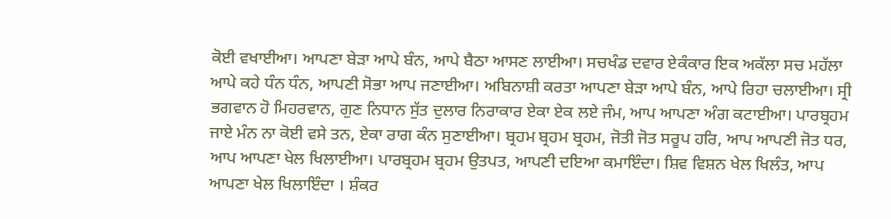ਕੋਈ ਵਖਾਈਆ। ਆਪਣਾ ਬੇੜਾ ਆਪੇ ਬੰਨ, ਆਪੇ ਬੈਠਾ ਆਸਣ ਲਾਈਆ। ਸਚਖੰਡ ਦਵਾਰ ਏਕੰਕਾਰ ਇਕ ਅਕੱਲਾ ਸਚ ਮਹੱਲਾ ਆਪੇ ਕਹੇ ਧੰਨ ਧੰਨ, ਆਪਣੀ ਸੋਭਾ ਆਪ ਜਣਾਈਆ। ਅਬਿਨਾਸ਼ੀ ਕਰਤਾ ਆਪਣਾ ਬੇੜਾ ਆਪੇ ਬੰਨ, ਆਪੇ ਰਿਹਾ ਚਲਾਈਆ। ਸ੍ਰੀ ਭਗਵਾਨ ਹੋ ਮਿਹਰਵਾਨ, ਗੁਣ ਨਿਧਾਨ ਸੁੱਤ ਦੁਲਾਰ ਨਿਰਾਕਾਰ ਏਕਾ ਏਕ ਲਏ ਜੰਮ, ਆਪ ਆਪਣਾ ਅੰਗ ਕਟਾਈਆ। ਪਾਰਬ੍ਰਹਮ ਜਾਏ ਮੰਨ ਨਾ ਕੋਈ ਵਸੇ ਤਨ, ਏਕਾ ਰਾਗ ਕੰਨ ਸੁਣਾਈਆ। ਬ੍ਰਹਮ ਬ੍ਰਹਮ ਬ੍ਰਹਮ, ਜੋਤੀ ਜੋਤ ਸਰੂਪ ਹਰਿ, ਆਪ ਆਪਣੀ ਜੋਤ ਧਰ, ਆਪ ਆਪਣਾ ਖੇਲ ਖਿਲਾਈਆ। ਪਾਰਬ੍ਰਹਮ ਬ੍ਰਹਮ ਉਤਪਤ, ਆਪਣੀ ਦਇਆ ਕਮਾਇੰਦਾ। ਸ਼ਿਵ ਵਿਸ਼ਨ ਖੇਲ ਖਿਲੰਤ, ਆਪ ਆਪਣਾ ਖੇਲ ਖਿਲਾਇੰਦਾ । ਸ਼ੰਕਰ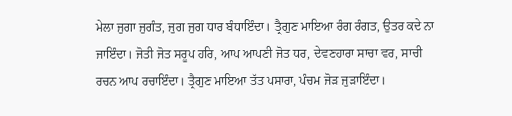ਮੇਲਾ ਜੁਗਾ ਜੁਗੰਤ, ਜੁਗ ਜੁਗ ਧਾਰ ਬੰਧਾਇੰਦਾ। ਤ੍ਰੈਗੁਣ ਮਾਇਆ ਰੰਗ ਰੰਗਤ, ਉਤਰ ਕਦੇ ਨਾ ਜਾਇੰਦਾ। ਜੋਤੀ ਜੋਤ ਸਰੂਪ ਹਰਿ, ਆਪ ਆਪਣੀ ਜੋਤ ਧਰ, ਦੇਵਣਹਾਰਾ ਸਾਚਾ ਵਰ, ਸਾਚੀ ਰਚਨ ਆਪ ਰਚਾਇੰਦਾ। ਤ੍ਰੈਗੁਣ ਮਾਇਆ ਤੱਤ ਪਸਾਰਾ, ਪੰਚਮ ਜੋੜ ਜੁੜਾਇੰਦਾ।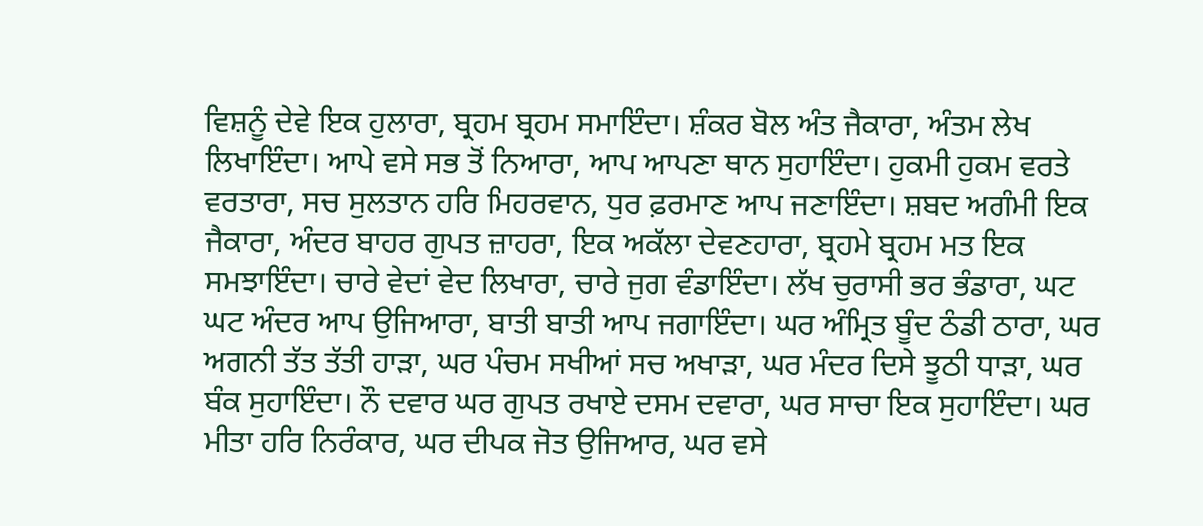ਵਿਸ਼ਨੂੰ ਦੇਵੇ ਇਕ ਹੁਲਾਰਾ, ਬ੍ਰਹਮ ਬ੍ਰਹਮ ਸਮਾਇੰਦਾ। ਸ਼ੰਕਰ ਬੋਲ ਅੰਤ ਜੈਕਾਰਾ, ਅੰਤਮ ਲੇਖ ਲਿਖਾਇੰਦਾ। ਆਪੇ ਵਸੇ ਸਭ ਤੋਂ ਨਿਆਰਾ, ਆਪ ਆਪਣਾ ਥਾਨ ਸੁਹਾਇੰਦਾ। ਹੁਕਮੀ ਹੁਕਮ ਵਰਤੇ ਵਰਤਾਰਾ, ਸਚ ਸੁਲਤਾਨ ਹਰਿ ਮਿਹਰਵਾਨ, ਧੁਰ ਫ਼ਰਮਾਣ ਆਪ ਜਣਾਇੰਦਾ। ਸ਼ਬਦ ਅਗੰਮੀ ਇਕ ਜੈਕਾਰਾ, ਅੰਦਰ ਬਾਹਰ ਗੁਪਤ ਜ਼ਾਹਰਾ, ਇਕ ਅਕੱਲਾ ਦੇਵਣਹਾਰਾ, ਬ੍ਰਹਮੇ ਬ੍ਰਹਮ ਮਤ ਇਕ ਸਮਝਾਇੰਦਾ। ਚਾਰੇ ਵੇਦਾਂ ਵੇਦ ਲਿਖਾਰਾ, ਚਾਰੇ ਜੁਗ ਵੰਡਾਇੰਦਾ। ਲੱਖ ਚੁਰਾਸੀ ਭਰ ਭੰਡਾਰਾ, ਘਟ ਘਟ ਅੰਦਰ ਆਪ ਉਜਿਆਰਾ, ਬਾਤੀ ਬਾਤੀ ਆਪ ਜਗਾਇੰਦਾ। ਘਰ ਅੰਮ੍ਰਿਤ ਬੂੰਦ ਠੰਡੀ ਠਾਰਾ, ਘਰ ਅਗਨੀ ਤੱਤ ਤੱਤੀ ਹਾੜਾ, ਘਰ ਪੰਚਮ ਸਖੀਆਂ ਸਚ ਅਖਾੜਾ, ਘਰ ਮੰਦਰ ਦਿਸੇ ਝੂਠੀ ਧਾੜਾ, ਘਰ ਬੰਕ ਸੁਹਾਇੰਦਾ। ਨੌ ਦਵਾਰ ਘਰ ਗੁਪਤ ਰਖਾਏ ਦਸਮ ਦਵਾਰਾ, ਘਰ ਸਾਚਾ ਇਕ ਸੁਹਾਇੰਦਾ। ਘਰ ਮੀਤਾ ਹਰਿ ਨਿਰੰਕਾਰ, ਘਰ ਦੀਪਕ ਜੋਤ ਉਜਿਆਰ, ਘਰ ਵਸੇ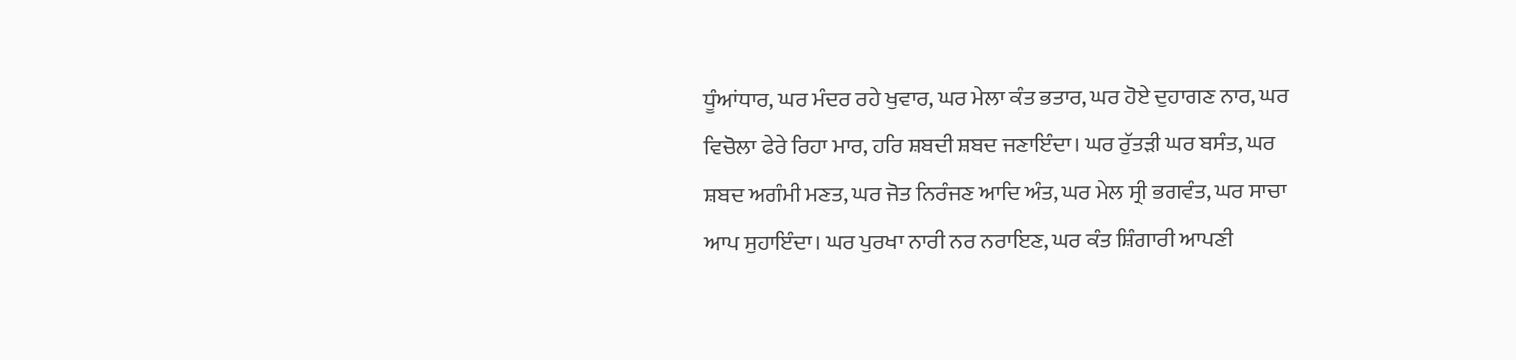ਧੂੰਆਂਧਾਰ, ਘਰ ਮੰਦਰ ਰਹੇ ਖੁਵਾਰ, ਘਰ ਮੇਲਾ ਕੰਤ ਭਤਾਰ, ਘਰ ਹੋਏ ਦੁਹਾਗਣ ਨਾਰ, ਘਰ ਵਿਚੋਲਾ ਫੇਰੇ ਰਿਹਾ ਮਾਰ, ਹਰਿ ਸ਼ਬਦੀ ਸ਼ਬਦ ਜਣਾਇੰਦਾ। ਘਰ ਰੁੱਤੜੀ ਘਰ ਬਸੰਤ, ਘਰ ਸ਼ਬਦ ਅਗੰਮੀ ਮਣਤ, ਘਰ ਜੋਤ ਨਿਰੰਜਣ ਆਦਿ ਅੰਤ, ਘਰ ਮੇਲ ਸ੍ਰੀ ਭਗਵੰਤ, ਘਰ ਸਾਚਾ ਆਪ ਸੁਹਾਇੰਦਾ। ਘਰ ਪੁਰਖਾ ਨਾਰੀ ਨਰ ਨਰਾਇਣ, ਘਰ ਕੰਤ ਸ਼ਿੰਗਾਰੀ ਆਪਣੀ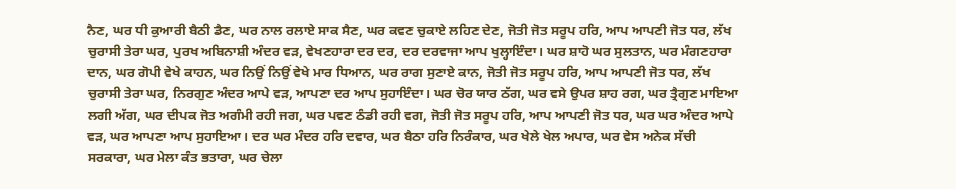ਨੈਣ, ਘਰ ਧੀ ਕੁਆਰੀ ਬੈਠੀ ਡੈਣ, ਘਰ ਨਾਲ ਰਲਾਏ ਸਾਕ ਸੈਣ, ਘਰ ਕਵਣ ਚੁਕਾਏ ਲਹਿਣ ਦੇਣ, ਜੋਤੀ ਜੋਤ ਸਰੂਪ ਹਰਿ, ਆਪ ਆਪਣੀ ਜੋਤ ਧਰ, ਲੱਖ ਚੁਰਾਸੀ ਤੇਰਾ ਘਰ, ਪੁਰਖ ਅਬਿਨਾਸ਼ੀ ਅੰਦਰ ਵੜ, ਵੇਖਣਹਾਰਾ ਦਰ ਦਰ, ਦਰ ਦਰਵਾਜਾ ਆਪ ਖੁਲ੍ਹਾਇੰਦਾ। ਘਰ ਸ਼ਾਹੋ ਘਰ ਸੁਲਤਾਨ, ਘਰ ਮੰਗਣਹਾਰਾ ਦਾਨ, ਘਰ ਗੋਪੀ ਵੇਖੇ ਕਾਹਨ, ਘਰ ਨਿਉਂ ਨਿਉਂ ਵੇਖੇ ਮਾਰ ਧਿਆਨ, ਘਰ ਰਾਗ ਸੁਣਾਏ ਕਾਨ, ਜੋਤੀ ਜੋਤ ਸਰੂਪ ਹਰਿ, ਆਪ ਆਪਣੀ ਜੋਤ ਧਰ, ਲੱਖ ਚੁਰਾਸੀ ਤੇਰਾ ਘਰ, ਨਿਰਗੁਣ ਅੰਦਰ ਆਪੇ ਵੜ, ਆਪਣਾ ਦਰ ਆਪ ਸੁਹਾਇੰਦਾ। ਘਰ ਚੋਰ ਯਾਰ ਠੱਗ, ਘਰ ਵਸੇ ਉਪਰ ਸ਼ਾਹ ਰਗ, ਘਰ ਤ੍ਰੈਗੁਣ ਮਾਇਆ ਲਗੀ ਅੱਗ, ਘਰ ਦੀਪਕ ਜੋਤ ਅਗੰਮੀ ਰਹੀ ਜਗ, ਘਰ ਪਵਣ ਠੰਡੀ ਰਹੀ ਵਗ, ਜੋਤੀ ਜੋਤ ਸਰੂਪ ਹਰਿ, ਆਪ ਆਪਣੀ ਜੋਤ ਧਰ, ਘਰ ਘਰ ਅੰਦਰ ਆਪੇ ਵੜ, ਘਰ ਆਪਣਾ ਆਪ ਸੁਹਾਇਆ। ਦਰ ਘਰ ਮੰਦਰ ਹਰਿ ਦਵਾਰ, ਘਰ ਬੈਠਾ ਹਰਿ ਨਿਰੰਕਾਰ, ਘਰ ਖੇਲੇ ਖੇਲ ਅਪਾਰ, ਘਰ ਵੇਸ ਅਨੇਕ ਸੱਚੀ ਸਰਕਾਰਾ, ਘਰ ਮੇਲਾ ਕੰਤ ਭਤਾਰਾ, ਘਰ ਚੇਲਾ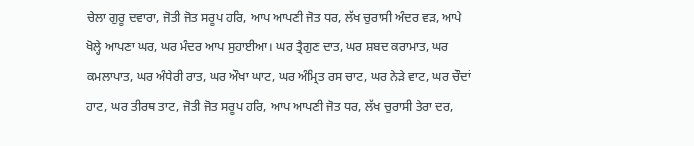ਚੇਲਾ ਗੁਰੂ ਦਵਾਰਾ, ਜੋਤੀ ਜੋਤ ਸਰੂਪ ਹਰਿ, ਆਪ ਆਪਣੀ ਜੋਤ ਧਰ, ਲੱਖ ਚੁਰਾਸੀ ਅੰਦਰ ਵੜ, ਆਪੇ ਖੋਲ੍ਹੇ ਆਪਣਾ ਘਰ, ਘਰ ਮੰਦਰ ਆਪ ਸੁਹਾਈਆ। ਘਰ ਤ੍ਰੈਗੁਣ ਦਾਤ, ਘਰ ਸ਼ਬਦ ਕਰਾਮਾਤ, ਘਰ ਕਮਲਾਪਾਤ, ਘਰ ਅੰਧੇਰੀ ਰਾਤ, ਘਰ ਔਖਾ ਘਾਟ, ਘਰ ਅੰਮ੍ਰਿਤ ਰਸ ਚਾਟ, ਘਰ ਨੇੜੇ ਵਾਟ, ਘਰ ਚੌਦਾਂ ਹਾਟ, ਘਰ ਤੀਰਥ ਤਾਟ, ਜੋਤੀ ਜੋਤ ਸਰੂਪ ਹਰਿ, ਆਪ ਆਪਣੀ ਜੋਤ ਧਰ, ਲੱਖ ਚੁਰਾਸੀ ਤੇਰਾ ਦਰ,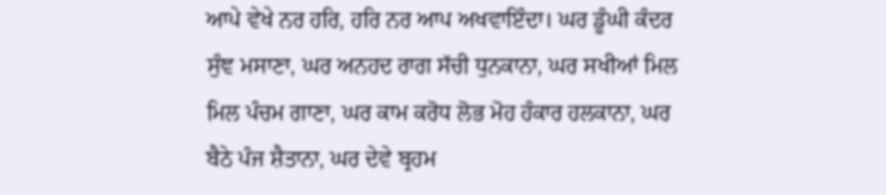ਆਪੇ ਵੇਖੇ ਨਰ ਹਰਿ, ਹਰਿ ਨਰ ਆਪ ਅਖਵਾਇੰਦਾ। ਘਰ ਡੂੰਘੀ ਕੰਦਰ ਸੁੰਞ ਮਸਾਣਾ, ਘਰ ਅਨਹਦ ਰਾਗ ਸੱਚੀ ਧੁਨਕਾਨਾ, ਘਰ ਸਖੀਆਂ ਮਿਲ ਮਿਲ ਪੰਚਮ ਗਾਣਾ, ਘਰ ਕਾਮ ਕਰੋਧ ਲੋਭ ਮੋਹ ਹੰਕਾਰ ਹਲਕਾਨਾ, ਘਰ ਬੈਠੇ ਪੰਜ ਸ਼ੈਤਾਨਾ, ਘਰ ਦੇਵੇ ਬ੍ਰਹਮ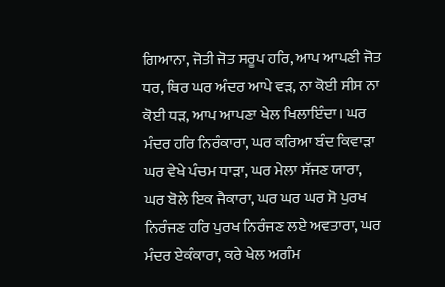ਗਿਆਨਾ, ਜੋਤੀ ਜੋਤ ਸਰੂਪ ਹਰਿ, ਆਪ ਆਪਣੀ ਜੋਤ ਧਰ, ਥਿਰ ਘਰ ਅੰਦਰ ਆਪੇ ਵੜ, ਨਾ ਕੋਈ ਸੀਸ ਨਾ ਕੋਈ ਧੜ, ਆਪ ਆਪਣਾ ਖੇਲ ਖਿਲਾਇੰਦਾ। ਘਰ ਮੰਦਰ ਹਰਿ ਨਿਰੰਕਾਰਾ, ਘਰ ਕਰਿਆ ਬੰਦ ਕਿਵਾੜਾ ਘਰ ਵੇਖੇ ਪੰਚਮ ਧਾੜਾ, ਘਰ ਮੇਲਾ ਸੱਜਣ ਯਾਰਾ, ਘਰ ਬੋਲੇ ਇਕ ਜੈਕਾਰਾ, ਘਰ ਘਰ ਘਰ ਸੋ ਪੁਰਖ ਨਿਰੰਜਣ ਹਰਿ ਪੁਰਖ ਨਿਰੰਜਣ ਲਏ ਅਵਤਾਰਾ, ਘਰ ਮੰਦਰ ਏਕੰਕਾਰਾ, ਕਰੇ ਖੇਲ ਅਗੰਮ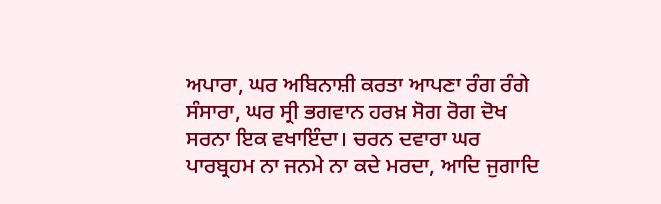ਅਪਾਰਾ, ਘਰ ਅਬਿਨਾਸ਼ੀ ਕਰਤਾ ਆਪਣਾ ਰੰਗ ਰੰਗੇ ਸੰਸਾਰਾ, ਘਰ ਸ੍ਰੀ ਭਗਵਾਨ ਹਰਖ਼ ਸੋਗ ਰੋਗ ਦੋਖ ਸਰਨਾ ਇਕ ਵਖਾਇੰਦਾ। ਚਰਨ ਦਵਾਰਾ ਘਰ ਪਾਰਬ੍ਰਹਮ ਨਾ ਜਨਮੇ ਨਾ ਕਦੇ ਮਰਦਾ, ਆਦਿ ਜੁਗਾਦਿ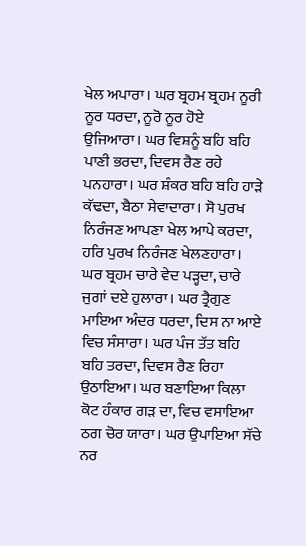ਖੇਲ ਅਪਾਰਾ। ਘਰ ਬ੍ਰਹਮ ਬ੍ਰਹਮ ਨੂਰੀ ਨੂਰ ਧਰਦਾ, ਨੂਰੋ ਨੂਰ ਹੋਏ ਉਜਿਆਰਾ। ਘਰ ਵਿਸ਼ਨੂੰ ਬਹਿ ਬਹਿ ਪਾਣੀ ਭਰਦਾ, ਦਿਵਸ ਰੈਣ ਰਹੇ ਪਨਹਾਰਾ। ਘਰ ਸ਼ੰਕਰ ਬਹਿ ਬਹਿ ਹਾੜੇ ਕੱਢਦਾ, ਬੈਠਾ ਸੇਵਾਦਾਰਾ। ਸੋ ਪੁਰਖ ਨਿਰੰਜਣ ਆਪਣਾ ਖੇਲ ਆਪੇ ਕਰਦਾ, ਹਰਿ ਪੁਰਖ ਨਿਰੰਜਣ ਖੇਲਣਹਾਰਾ। ਘਰ ਬ੍ਰਹਮ ਚਾਰੇ ਵੇਦ ਪੜ੍ਹਦਾ, ਚਾਰੇ ਜੁਗਾਂ ਦਏ ਹੁਲਾਰਾ। ਘਰ ਤ੍ਰੈਗੁਣ ਮਾਇਆ ਅੰਦਰ ਧਰਦਾ, ਦਿਸ ਨਾ ਆਏ ਵਿਚ ਸੰਸਾਰਾ। ਘਰ ਪੰਜ ਤੱਤ ਬਹਿ ਬਹਿ ਤਰਦਾ, ਦਿਵਸ ਰੈਣ ਰਿਹਾ ਉਠਾਇਆ। ਘਰ ਬਣਾਇਆ ਕਿਲਾ ਕੋਟ ਹੰਕਾਰ ਗੜ ਦਾ, ਵਿਚ ਵਸਾਇਆ ਠਗ ਚੋਰ ਯਾਰਾ। ਘਰ ਉਪਾਇਆ ਸੱਚੇ ਨਰ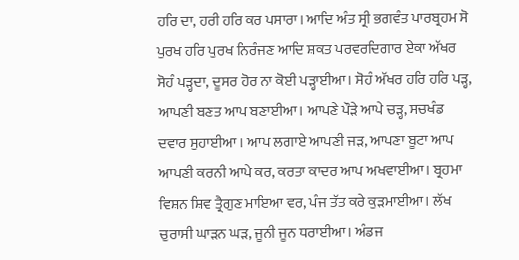ਹਰਿ ਦਾ, ਹਰੀ ਹਰਿ ਕਰ ਪਸਾਰਾ। ਆਦਿ ਅੰਤ ਸ੍ਰੀ ਭਗਵੰਤ ਪਾਰਬ੍ਰਹਮ ਸੋ ਪੁਰਖ ਹਰਿ ਪੁਰਖ ਨਿਰੰਜਣ ਆਦਿ ਸ਼ਕਤ ਪਰਵਰਦਿਗਾਰ ਏਕਾ ਅੱਖਰ ਸੋਹੰ ਪੜ੍ਹਦਾ, ਦੂਸਰ ਹੋਰ ਨਾ ਕੋਈ ਪੜ੍ਹਾਈਆ। ਸੋਹੰ ਅੱਖਰ ਹਰਿ ਹਰਿ ਪੜ੍ਹ, ਆਪਣੀ ਬਣਤ ਆਪ ਬਣਾਈਆ। ਆਪਣੇ ਪੌੜੇ ਆਪੇ ਚੜ੍ਹ, ਸਚਖੰਡ ਦਵਾਰ ਸੁਹਾਈਆ । ਆਪ ਲਗਾਏ ਆਪਣੀ ਜੜ, ਆਪਣਾ ਬੂਟਾ ਆਪ ਆਪਣੀ ਕਰਨੀ ਆਪੇ ਕਰ, ਕਰਤਾ ਕਾਦਰ ਆਪ ਅਖਵਾਈਆ। ਬ੍ਰਹਮਾ ਵਿਸ਼ਨ ਸ਼ਿਵ ਤ੍ਰੈਗੁਣ ਮਾਇਆ ਵਰ, ਪੰਜ ਤੱਤ ਕਰੇ ਕੁੜਮਾਈਆ। ਲੱਖ ਚੁਰਾਸੀ ਘਾੜਨ ਘੜ, ਜੂਨੀ ਜੂਨ ਧਰਾਈਆ। ਅੰਡਜ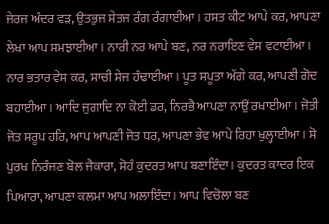ਜੇਰਜ ਅੰਦਰ ਵੜ, ਉਤਭੁਜ ਸੇਤਜ ਰੰਗ ਰੰਗਾਈਆ। ਹਸਤ ਕੀਟ ਆਪੇ ਕਰ, ਆਪਣਾ ਲੇਖਾ ਆਪ ਸਮਝਾਈਆ। ਨਾਰੀ ਨਰ ਆਪੇ ਬਣ, ਨਰ ਨਰਾਇਣ ਵੇਸ ਵਟਾਈਆ। ਨਾਰ ਭਤਾਰ ਵੇਸ ਕਰ, ਸਾਚੀ ਸੇਜ ਹੰਢਾਈਆ। ਪੂਤ ਸਪੂਤਾ ਅੱਗੇ ਕਰ, ਆਪਣੀ ਗੋਦ ਬਹਾਈਆ। ਆਦਿ ਜੁਗਾਦਿ ਨਾ ਕੋਈ ਡਰ, ਨਿਰਭੈ ਆਪਣਾ ਨਾਉਂ ਰਖਾਈਆ। ਜੋਤੀ ਜੋਤ ਸਰੂਪ ਹਰਿ, ਆਪ ਆਪਣੀ ਜੋਤ ਧਰ, ਆਪਣਾ ਭੇਵ ਆਪੇ ਰਿਹਾ ਖੁਲ੍ਹਾਈਆ। ਸੋ ਪੁਰਖ ਨਿਰੰਜਣ ਬੋਲ ਜੈਕਾਰਾ, ਸੋਹੰ ਕੁਦਰਤ ਆਪ ਬਣਾਇੰਦਾ। ਕੁਦਰਤ ਕਾਦਰ ਇਕ ਪਿਆਰਾ, ਆਪਣਾ ਕਲਮਾ ਆਪ ਅਲਾਇੰਦਾ। ਆਪ ਵਿਚੋਲਾ ਬਣ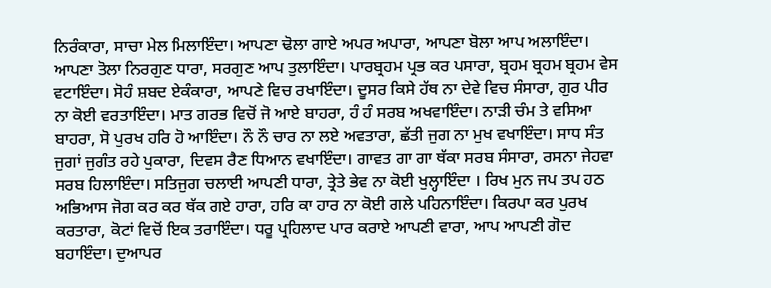ਨਿਰੰਕਾਰਾ, ਸਾਚਾ ਮੇਲ ਮਿਲਾਇੰਦਾ। ਆਪਣਾ ਢੋਲਾ ਗਾਏ ਅਪਰ ਅਪਾਰਾ, ਆਪਣਾ ਬੋਲਾ ਆਪ ਅਲਾਇੰਦਾ। ਆਪਣਾ ਤੋਲਾ ਨਿਰਗੁਣ ਧਾਰਾ, ਸਰਗੁਣ ਆਪ ਤੁਲਾਇੰਦਾ। ਪਾਰਬ੍ਰਹਮ ਪ੍ਰਭ ਕਰ ਪਸਾਰਾ, ਬ੍ਰਹਮ ਬ੍ਰਹਮ ਬ੍ਰਹਮ ਵੇਸ ਵਟਾਇੰਦਾ। ਸੋਹੰ ਸ਼ਬਦ ਏਕੰਕਾਰਾ, ਆਪਣੇ ਵਿਚ ਰਖਾਇੰਦਾ। ਦੂਸਰ ਕਿਸੇ ਹੱਥ ਨਾ ਦੇਵੇ ਵਿਚ ਸੰਸਾਰਾ, ਗੁਰ ਪੀਰ ਨਾ ਕੋਈ ਵਰਤਾਇੰਦਾ। ਮਾਤ ਗਰਭ ਵਿਚੋਂ ਜੋ ਆਏ ਬਾਹਰਾ, ਹੰ ਹੰ ਸਰਬ ਅਖਵਾਇੰਦਾ। ਨਾੜੀ ਚੰਮ ਤੇ ਵਸਿਆ ਬਾਹਰਾ, ਸੋ ਪੁਰਖ ਹਰਿ ਹੋ ਆਇੰਦਾ। ਨੌ ਨੌ ਚਾਰ ਨਾ ਲਏ ਅਵਤਾਰਾ, ਛੱਤੀ ਜੁਗ ਨਾ ਮੁਖ ਵਖਾਇੰਦਾ। ਸਾਧ ਸੰਤ ਜੁਗਾਂ ਜੁਗੰਤ ਰਹੇ ਪੁਕਾਰਾ, ਦਿਵਸ ਰੈਣ ਧਿਆਨ ਵਖਾਇੰਦਾ। ਗਾਵਤ ਗਾ ਗਾ ਥੱਕਾ ਸਰਬ ਸੰਸਾਰਾ, ਰਸਨਾ ਜੇਹਵਾ ਸਰਬ ਹਿਲਾਇੰਦਾ। ਸਤਿਜੁਗ ਚਲਾਈ ਆਪਣੀ ਧਾਰਾ, ਤ੍ਰੇਤੇ ਭੇਵ ਨਾ ਕੋਈ ਖੁਲ੍ਹਾਇੰਦਾ । ਰਿਖ ਮੁਨ ਜਪ ਤਪ ਹਠ ਅਭਿਆਸ ਜੋਗ ਕਰ ਕਰ ਥੱਕ ਗਏ ਹਾਰਾ, ਹਰਿ ਕਾ ਹਾਰ ਨਾ ਕੋਈ ਗਲੇ ਪਹਿਨਾਇੰਦਾ। ਕਿਰਪਾ ਕਰ ਪੁਰਖ ਕਰਤਾਰਾ, ਕੋਟਾਂ ਵਿਚੋਂ ਇਕ ਤਰਾਇੰਦਾ। ਧਰੂ ਪ੍ਰਹਿਲਾਦ ਪਾਰ ਕਰਾਏ ਆਪਣੀ ਵਾਰਾ, ਆਪ ਆਪਣੀ ਗੋਦ ਬਹਾਇੰਦਾ। ਦੁਆਪਰ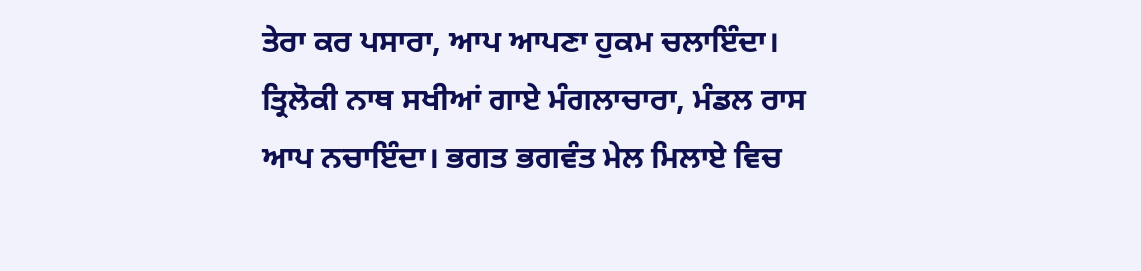ਤੇਰਾ ਕਰ ਪਸਾਰਾ, ਆਪ ਆਪਣਾ ਹੁਕਮ ਚਲਾਇੰਦਾ। ਤ੍ਰਿਲੋਕੀ ਨਾਥ ਸਖੀਆਂ ਗਾਏ ਮੰਗਲਾਚਾਰਾ, ਮੰਡਲ ਰਾਸ ਆਪ ਨਚਾਇੰਦਾ। ਭਗਤ ਭਗਵੰਤ ਮੇਲ ਮਿਲਾਏ ਵਿਚ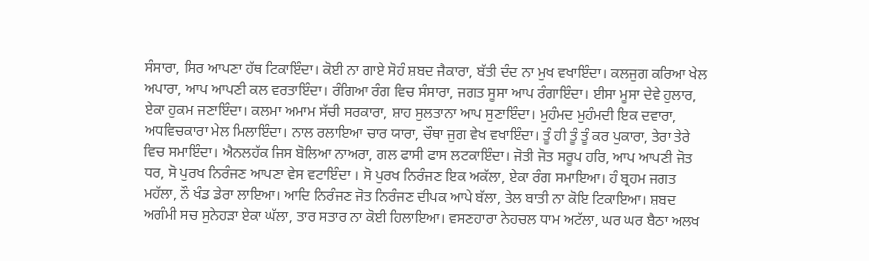ਸੰਸਾਰਾ, ਸਿਰ ਆਪਣਾ ਹੱਥ ਟਿਕਾਇੰਦਾ। ਕੋਈ ਨਾ ਗਾਏ ਸੋਹੰ ਸ਼ਬਦ ਜੈਕਾਰਾ, ਬੱਤੀ ਦੰਦ ਨਾ ਮੁਖ ਵਖਾਇੰਦਾ। ਕਲਜੁਗ ਕਰਿਆ ਖੇਲ ਅਪਾਰਾ, ਆਪ ਆਪਣੀ ਕਲ ਵਰਤਾਇੰਦਾ। ਰੰਗਿਆ ਰੰਗ ਵਿਚ ਸੰਸਾਰਾ, ਜਗਤ ਸੂਸਾ ਆਪ ਰੰਗਾਇੰਦਾ। ਈਸਾ ਮੂਸਾ ਦੇਵੇ ਹੁਲਾਰ, ਏਕਾ ਹੁਕਮ ਜਣਾਇੰਦਾ। ਕਲਮਾ ਅਮਾਮ ਸੱਚੀ ਸਰਕਾਰਾ, ਸ਼ਾਹ ਸੁਲਤਾਨਾ ਆਪ ਸੁਣਾਇੰਦਾ। ਮੁਹੰਮਦ ਮੁਹੰਮਦੀ ਇਕ ਦਵਾਰਾ, ਅਧਵਿਚਕਾਰਾ ਮੇਲ ਮਿਲਾਇੰਦਾ। ਨਾਲ ਰਲਾਇਆ ਚਾਰ ਯਾਰਾ, ਚੌਥਾ ਜੁਗ ਵੇਖ ਵਖਾਇੰਦਾ। ਤੂੰ ਹੀ ਤੂੰ ਤੂੰ ਕਰ ਪੁਕਾਰਾ, ਤੇਰਾ ਤੇਰੇ ਵਿਚ ਸਮਾਇੰਦਾ। ਐਨਲਹੱਕ ਜਿਸ ਬੋਲਿਆ ਨਾਅਰਾ, ਗਲ ਫਾਸੀ ਫਾਸ ਲਟਕਾਇੰਦਾ। ਜੋਤੀ ਜੋਤ ਸਰੂਪ ਹਰਿ, ਆਪ ਆਪਣੀ ਜੋਤ ਧਰ, ਸੋ ਪੁਰਖ ਨਿਰੰਜਣ ਆਪਣਾ ਵੇਸ ਵਟਾਇੰਦਾ । ਸੋ ਪੁਰਖ ਨਿਰੰਜਣ ਇਕ ਅਕੱਲਾ, ਏਕਾ ਰੰਗ ਸਮਾਇਆ। ਹੰ ਬ੍ਰਹਮ ਜਗਤ ਮਹੱਲਾ, ਨੌ ਖੰਡ ਡੇਰਾ ਲਾਇਆ। ਆਦਿ ਨਿਰੰਜਣ ਜੋਤ ਨਿਰੰਜਣ ਦੀਪਕ ਆਪੇ ਬੱਲਾ, ਤੇਲ ਬਾਤੀ ਨਾ ਕੋਇ ਟਿਕਾਇਆ। ਸ਼ਬਦ ਅਗੰਮੀ ਸਚ ਸੁਨੇਹੜਾ ਏਕਾ ਘੱਲਾ, ਤਾਰ ਸਤਾਰ ਨਾ ਕੋਈ ਹਿਲਾਇਆ। ਵਸਣਹਾਰਾ ਨੇਹਚਲ ਧਾਮ ਅਟੱਲਾ, ਘਰ ਘਰ ਬੈਠਾ ਅਲਖ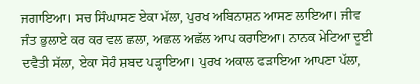ਜਗਾਇਆ। ਸਚ ਸਿੰਘਾਸਣ ਏਕਾ ਮੱਲਾ, ਪੁਰਖ ਅਬਿਨਾਸ਼ਨ ਆਸਣ ਲਾਇਆ। ਜੀਵ ਜੰਤ ਭੁਲਾਏ ਕਰ ਕਰ ਵਲ ਛਲਾ, ਅਛਲ ਅਛੱਲ ਆਪ ਕਰਾਇਆ। ਨਾਨਕ ਮੇਟਿਆ ਦੂਈ ਦਵੈਤੀ ਸੱਲਾ, ਏਕਾ ਸੋਹੰ ਸ਼ਬਦ ਪੜ੍ਹਾਇਆ। ਪੁਰਖ ਅਕਾਲ ਫੜਾਇਆ ਆਪਣਾ ਪੱਲਾ,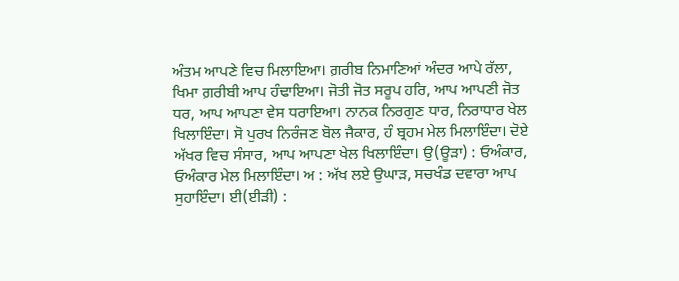ਅੰਤਮ ਆਪਣੇ ਵਿਚ ਮਿਲਾਇਆ। ਗ਼ਰੀਬ ਨਿਮਾਣਿਆਂ ਅੰਦਰ ਆਪੇ ਰੱਲਾ, ਖਿਮਾ ਗ਼ਰੀਬੀ ਆਪ ਹੰਢਾਇਆ। ਜੋਤੀ ਜੋਤ ਸਰੂਪ ਹਰਿ, ਆਪ ਆਪਣੀ ਜੋਤ ਧਰ, ਆਪ ਆਪਣਾ ਵੇਸ ਧਰਾਇਆ। ਨਾਨਕ ਨਿਰਗੁਣ ਧਾਰ, ਨਿਰਾਧਾਰ ਖੇਲ ਖਿਲਾਇੰਦਾ। ਸੋ ਪੁਰਖ ਨਿਰੰਜਣ ਬੋਲ ਜੈਕਾਰ, ਹੰ ਬ੍ਰਹਮ ਮੇਲ ਮਿਲਾਇੰਦਾ। ਦੋਏ ਅੱਖਰ ਵਿਚ ਸੰਸਾਰ, ਆਪ ਆਪਣਾ ਖੇਲ ਖਿਲਾਇੰਦਾ। ਉ(ਊੜਾ) : ਓਅੰਕਾਰ, ਓਅੰਕਾਰ ਮੇਲ ਮਿਲਾਇੰਦਾ। ਅ : ਅੱਖ ਲਏ ਉਘਾੜ, ਸਚਖੰਡ ਦਵਾਰਾ ਆਪ ਸੁਹਾਇੰਦਾ। ਈ(ਈੜੀ) :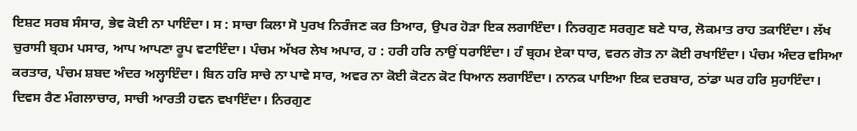ਇਸ਼ਟ ਸਰਬ ਸੰਸਾਰ, ਭੇਵ ਕੋਈ ਨਾ ਪਾਇੰਦਾ। ਸ : ਸਾਚਾ ਕਿਲਾ ਸੋ ਪੁਰਖ ਨਿਰੰਜਣ ਕਰ ਤਿਆਰ, ਉਪਰ ਹੋੜਾ ਇਕ ਲਗਾਇੰਦਾ। ਨਿਰਗੁਣ ਸਰਗੁਣ ਬਣੇ ਧਾਰ, ਲੋਕਮਾਤ ਰਾਹ ਤਕਾਇੰਦਾ। ਲੱਖ ਚੁਰਾਸੀ ਬ੍ਰਹਮ ਪਸਾਰ, ਆਪ ਆਪਣਾ ਰੂਪ ਵਟਾਇੰਦਾ। ਪੰਚਮ ਅੱਖਰ ਲੇਖ ਅਪਾਰ, ਹ : ਹਰੀ ਹਰਿ ਨਾਉਂ ਧਰਾਇੰਦਾ। ਹੰ ਬ੍ਰਹਮ ਏਕਾ ਧਾਰ, ਵਰਨ ਗੋਤ ਨਾ ਕੋਈ ਰਖਾਇੰਦਾ। ਪੰਚਮ ਅੰਦਰ ਵਸਿਆ ਕਰਤਾਰ, ਪੰਚਮ ਸ਼ਬਦ ਅੰਦਰ ਅਲ੍ਹਾਇੰਦਾ। ਬਿਨ ਹਰਿ ਸਾਚੇ ਨਾ ਪਾਵੇ ਸਾਰ, ਅਵਰ ਨਾ ਕੋਈ ਕੋਟਨ ਕੋਟ ਧਿਆਨ ਲਗਾਇੰਦਾ। ਨਾਨਕ ਪਾਇਆ ਇਕ ਦਰਬਾਰ, ਠਾਂਡਾ ਘਰ ਹਰਿ ਸੁਹਾਇੰਦਾ। ਦਿਵਸ ਰੈਣ ਮੰਗਲਾਚਾਰ, ਸਾਚੀ ਆਰਤੀ ਹਵਨ ਵਖਾਇੰਦਾ। ਨਿਰਗੁਣ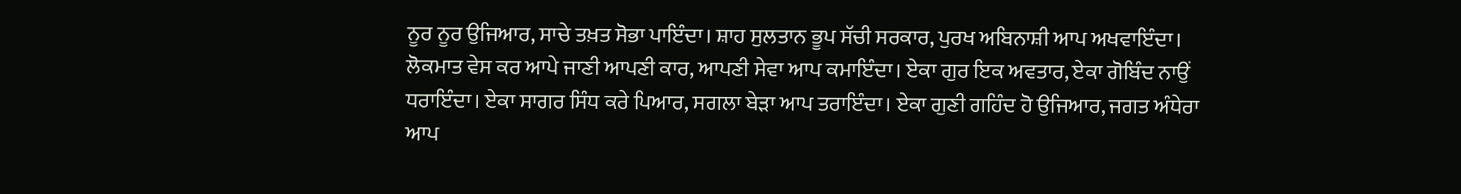ਨੂਰ ਨੂਰ ਉਜਿਆਰ, ਸਾਚੇ ਤਖ਼ਤ ਸੋਭਾ ਪਾਇੰਦਾ। ਸ਼ਾਹ ਸੁਲਤਾਨ ਭੂਪ ਸੱਚੀ ਸਰਕਾਰ, ਪੁਰਖ ਅਬਿਨਾਸ਼ੀ ਆਪ ਅਖਵਾਇੰਦਾ। ਲੋਕਮਾਤ ਵੇਸ ਕਰ ਆਪੇ ਜਾਣੀ ਆਪਣੀ ਕਾਰ, ਆਪਣੀ ਸੇਵਾ ਆਪ ਕਮਾਇੰਦਾ। ਏਕਾ ਗੁਰ ਇਕ ਅਵਤਾਰ, ਏਕਾ ਗੋਬਿੰਦ ਨਾਉਂ ਧਰਾਇੰਦਾ। ਏਕਾ ਸਾਗਰ ਸਿੰਧ ਕਰੇ ਪਿਆਰ, ਸਗਲਾ ਬੇੜਾ ਆਪ ਤਰਾਇੰਦਾ। ਏਕਾ ਗੁਣੀ ਗਹਿੰਦ ਹੋ ਉਜਿਆਰ, ਜਗਤ ਅੰਧੇਰਾ ਆਪ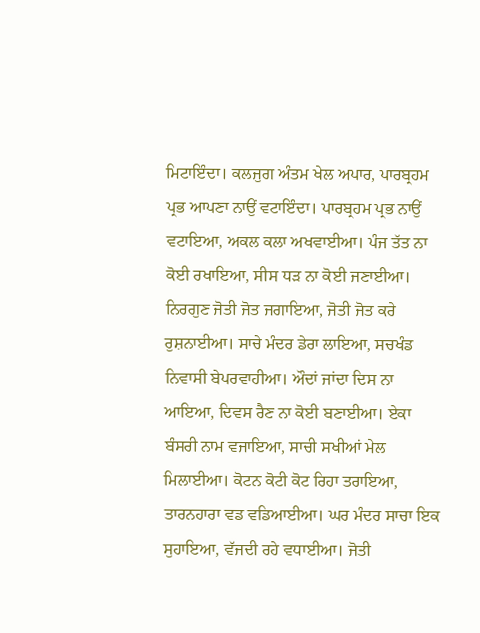ਮਿਟਾਇੰਦਾ। ਕਲਜੁਗ ਅੰਤਮ ਖੇਲ ਅਪਾਰ, ਪਾਰਬ੍ਰਹਮ ਪ੍ਰਭ ਆਪਣਾ ਨਾਉਂ ਵਟਾਇੰਦਾ। ਪਾਰਬ੍ਰਹਮ ਪ੍ਰਭ ਨਾਉਂ ਵਟਾਇਆ, ਅਕਲ ਕਲਾ ਅਖਵਾਈਆ। ਪੰਜ ਤੱਤ ਨਾ ਕੋਈ ਰਖਾਇਆ, ਸੀਸ ਧੜ ਨਾ ਕੋਈ ਜਣਾਈਆ। ਨਿਰਗੁਣ ਜੋਤੀ ਜੋਤ ਜਗਾਇਆ, ਜੋਤੀ ਜੋਤ ਕਰੇ ਰੁਸ਼ਨਾਈਆ। ਸਾਚੇ ਮੰਦਰ ਡੇਰਾ ਲਾਇਆ, ਸਚਖੰਡ ਨਿਵਾਸੀ ਬੇਪਰਵਾਹੀਆ। ਔਦਾਂ ਜਾਂਦਾ ਦਿਸ ਨਾ ਆਇਆ, ਦਿਵਸ ਰੈਣ ਨਾ ਕੋਈ ਬਣਾਈਆ। ਏਕਾ ਬੰਸਰੀ ਨਾਮ ਵਜਾਇਆ, ਸਾਚੀ ਸਖੀਆਂ ਮੇਲ ਮਿਲਾਈਆ। ਕੋਟਨ ਕੋਟੀ ਕੋਟ ਰਿਹਾ ਤਰਾਇਆ, ਤਾਰਨਹਾਰਾ ਵਡ ਵਡਿਆਈਆ। ਘਰ ਮੰਦਰ ਸਾਚਾ ਇਕ ਸੁਹਾਇਆ, ਵੱਜਦੀ ਰਹੇ ਵਧਾਈਆ। ਜੋਤੀ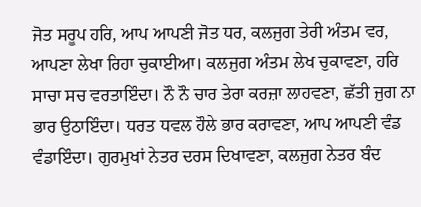ਜੋਤ ਸਰੂਪ ਹਰਿ, ਆਪ ਆਪਣੀ ਜੋਤ ਧਰ, ਕਲਜੁਗ ਤੇਰੀ ਅੰਤਮ ਵਰ, ਆਪਣਾ ਲੇਖਾ ਰਿਹਾ ਚੁਕਾਈਆ। ਕਲਜੁਗ ਅੰਤਮ ਲੇਖ ਚੁਕਾਵਣਾ, ਹਰਿ ਸਾਚਾ ਸਚ ਵਰਤਾਇੰਦਾ। ਨੌ ਨੌ ਚਾਰ ਤੇਰਾ ਕਰਜ਼ਾ ਲਾਹਵਣਾ, ਛੱਤੀ ਜੁਗ ਨਾ ਭਾਰ ਉਠਾਇੰਦਾ। ਧਰਤ ਧਵਲ ਹੌਲੇ ਭਾਰ ਕਰਾਵਣਾ, ਆਪ ਆਪਣੀ ਵੰਡ ਵੰਡਾਇੰਦਾ। ਗੁਰਮੁਖਾਂ ਨੇਤਰ ਦਰਸ ਦਿਖਾਵਣਾ, ਕਲਜੁਗ ਨੇਤਰ ਬੰਦ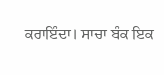ਕਰਾਇੰਦਾ। ਸਾਚਾ ਬੰਕ ਇਕ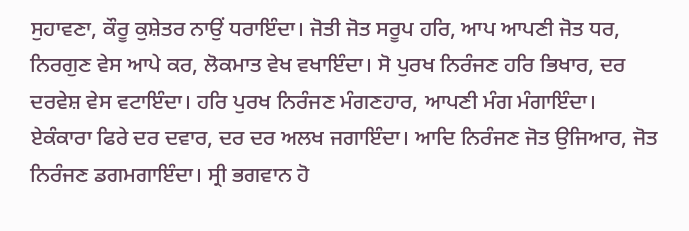ਸੁਹਾਵਣਾ, ਕੌਰੂ ਕੁਸ਼ੇਤਰ ਨਾਉਂ ਧਰਾਇੰਦਾ। ਜੋਤੀ ਜੋਤ ਸਰੂਪ ਹਰਿ, ਆਪ ਆਪਣੀ ਜੋਤ ਧਰ, ਨਿਰਗੁਣ ਵੇਸ ਆਪੇ ਕਰ, ਲੋਕਮਾਤ ਵੇਖ ਵਖਾਇੰਦਾ। ਸੋ ਪੁਰਖ ਨਿਰੰਜਣ ਹਰਿ ਭਿਖਾਰ, ਦਰ ਦਰਵੇਸ਼ ਵੇਸ ਵਟਾਇੰਦਾ। ਹਰਿ ਪੁਰਖ ਨਿਰੰਜਣ ਮੰਗਣਹਾਰ, ਆਪਣੀ ਮੰਗ ਮੰਗਾਇੰਦਾ। ਏਕੰਕਾਰਾ ਫਿਰੇ ਦਰ ਦਵਾਰ, ਦਰ ਦਰ ਅਲਖ ਜਗਾਇੰਦਾ। ਆਦਿ ਨਿਰੰਜਣ ਜੋਤ ਉਜਿਆਰ, ਜੋਤ ਨਿਰੰਜਣ ਡਗਮਗਾਇੰਦਾ। ਸ੍ਰੀ ਭਗਵਾਨ ਹੋ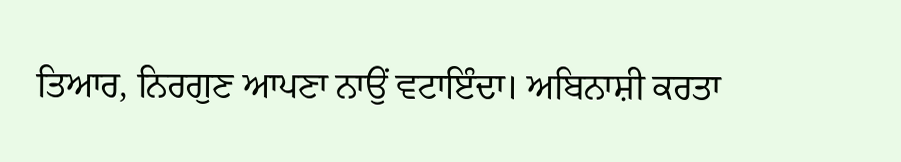ਤਿਆਰ, ਨਿਰਗੁਣ ਆਪਣਾ ਨਾਉਂ ਵਟਾਇੰਦਾ। ਅਬਿਨਾਸ਼ੀ ਕਰਤਾ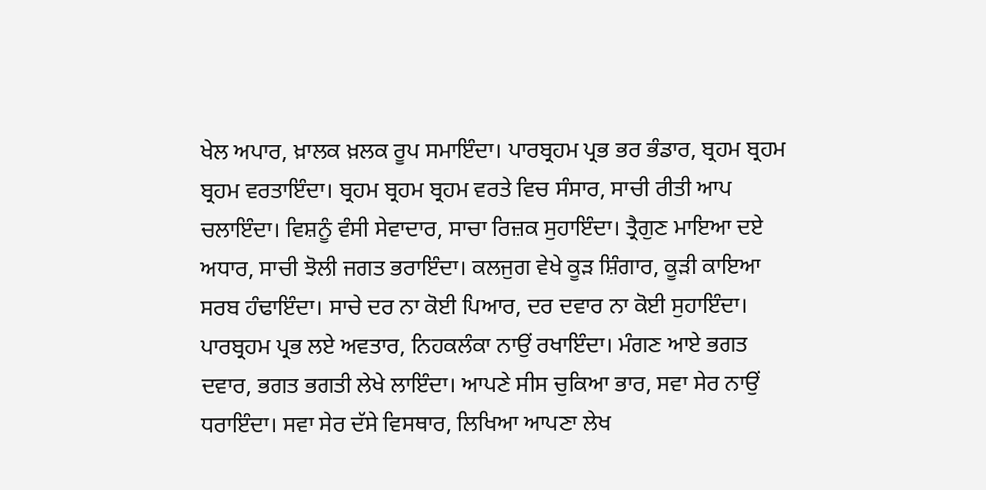ਖੇਲ ਅਪਾਰ, ਖ਼ਾਲਕ ਖ਼ਲਕ ਰੂਪ ਸਮਾਇੰਦਾ। ਪਾਰਬ੍ਰਹਮ ਪ੍ਰਭ ਭਰ ਭੰਡਾਰ, ਬ੍ਰਹਮ ਬ੍ਰਹਮ ਬ੍ਰਹਮ ਵਰਤਾਇੰਦਾ। ਬ੍ਰਹਮ ਬ੍ਰਹਮ ਬ੍ਰਹਮ ਵਰਤੇ ਵਿਚ ਸੰਸਾਰ, ਸਾਚੀ ਰੀਤੀ ਆਪ ਚਲਾਇੰਦਾ। ਵਿਸ਼ਨੂੰ ਵੰਸੀ ਸੇਵਾਦਾਰ, ਸਾਚਾ ਰਿਜ਼ਕ ਸੁਹਾਇੰਦਾ। ਤ੍ਰੈਗੁਣ ਮਾਇਆ ਦਏ ਅਧਾਰ, ਸਾਚੀ ਝੋਲੀ ਜਗਤ ਭਰਾਇੰਦਾ। ਕਲਜੁਗ ਵੇਖੇ ਕੂੜ ਸ਼ਿੰਗਾਰ, ਕੂੜੀ ਕਾਇਆ ਸਰਬ ਹੰਢਾਇੰਦਾ। ਸਾਚੇ ਦਰ ਨਾ ਕੋਈ ਪਿਆਰ, ਦਰ ਦਵਾਰ ਨਾ ਕੋਈ ਸੁਹਾਇੰਦਾ। ਪਾਰਬ੍ਰਹਮ ਪ੍ਰਭ ਲਏ ਅਵਤਾਰ, ਨਿਹਕਲੰਕਾ ਨਾਉਂ ਰਖਾਇੰਦਾ। ਮੰਗਣ ਆਏ ਭਗਤ ਦਵਾਰ, ਭਗਤ ਭਗਤੀ ਲੇਖੇ ਲਾਇੰਦਾ। ਆਪਣੇ ਸੀਸ ਚੁਕਿਆ ਭਾਰ, ਸਵਾ ਸੇਰ ਨਾਉਂ ਧਰਾਇੰਦਾ। ਸਵਾ ਸੇਰ ਦੱਸੇ ਵਿਸਥਾਰ, ਲਿਖਿਆ ਆਪਣਾ ਲੇਖ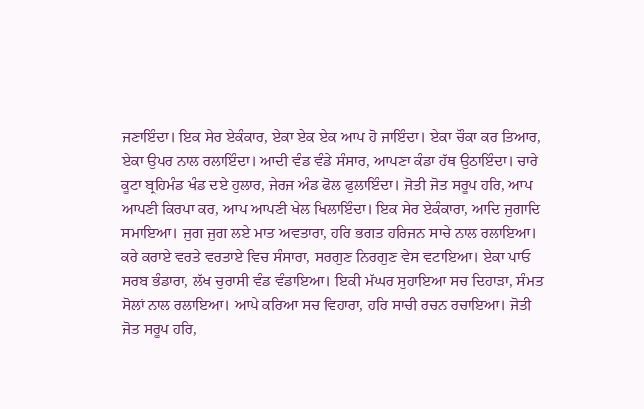ਜਣਾਇੰਦਾ। ਇਕ ਸੇਰ ਏਕੰਕਾਰ, ਏਕਾ ਏਕ ਏਕ ਆਪ ਹੋ ਜਾਇੰਦਾ। ਏਕਾ ਚੌਕਾ ਕਰ ਤਿਆਰ, ਏਕਾ ਉਪਰ ਨਾਲ ਰਲਾਇੰਦਾ। ਆਦੀ ਵੰਡ ਵੰਡੇ ਸੰਸਾਰ, ਆਪਣਾ ਕੰਡਾ ਹੱਥ ਉਠਾਇੰਦਾ। ਚਾਰੇ ਕੂਟਾ ਬ੍ਰਹਿਮੰਡ ਖੰਡ ਦਏ ਹੁਲਾਰ, ਜੇਰਜ ਅੰਡ ਫੋਲ ਫੁਲਾਇੰਦਾ। ਜੋਤੀ ਜੋਤ ਸਰੂਪ ਹਰਿ, ਆਪ ਆਪਣੀ ਕਿਰਪਾ ਕਰ, ਆਪ ਆਪਣੀ ਖੇਲ ਖਿਲਾਇੰਦਾ। ਇਕ ਸੇਰ ਏਕੰਕਾਰਾ, ਆਦਿ ਜੁਗਾਦਿ ਸਮਾਇਆ। ਜੁਗ ਜੁਗ ਲਏ ਮਾਤ ਅਵਤਾਰਾ, ਹਰਿ ਭਗਤ ਹਰਿਜਨ ਸਾਚੇ ਨਾਲ ਰਲਾਇਆ। ਕਰੇ ਕਰਾਏ ਵਰਤੇ ਵਰਤਾਏ ਵਿਚ ਸੰਸਾਰਾ, ਸਰਗੁਣ ਨਿਰਗੁਣ ਵੇਸ ਵਟਾਇਆ। ਏਕਾ ਪਾਓ ਸਰਬ ਭੰਡਾਰਾ, ਲੱਖ ਚੁਰਾਸੀ ਵੰਡ ਵੰਡਾਇਆ। ਇਕੀ ਮੱਘਰ ਸੁਹਾਇਆ ਸਚ ਦਿਹਾੜਾ, ਸੰਮਤ ਸੋਲਾਂ ਨਾਲ ਰਲਾਇਆ। ਆਪੇ ਕਰਿਆ ਸਚ ਵਿਹਾਰਾ, ਹਰਿ ਸਾਚੀ ਰਚਨ ਰਚਾਇਆ। ਜੋਤੀ ਜੋਤ ਸਰੂਪ ਹਰਿ,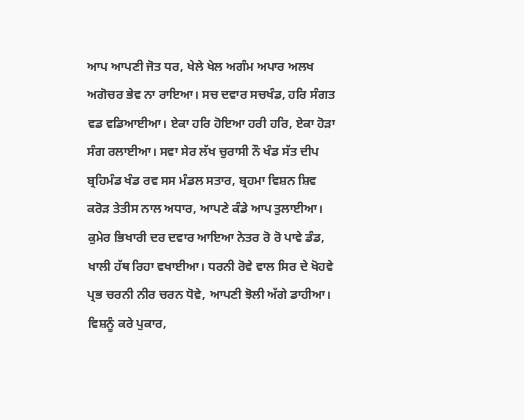ਆਪ ਆਪਣੀ ਜੋਤ ਧਰ, ਖੇਲੇ ਖੇਲ ਅਗੰਮ ਅਪਾਰ ਅਲਖ ਅਗੋਚਰ ਭੇਵ ਨਾ ਰਾਇਆ। ਸਚ ਦਵਾਰ ਸਚਖੰਡ, ਹਰਿ ਸੰਗਤ ਵਡ ਵਡਿਆਈਆ। ਏਕਾ ਹਰਿ ਹੋਇਆ ਹਰੀ ਹਰਿ, ਏਕਾ ਹੋੜਾ ਸੰਗ ਰਲਾਈਆ। ਸਵਾ ਸੇਰ ਲੱਖ ਚੁਰਾਸੀ ਨੌ ਖੰਡ ਸੱਤ ਦੀਪ ਬ੍ਰਹਿਮੰਡ ਖੰਡ ਰਵ ਸਸ ਮੰਡਲ ਸਤਾਰ, ਬ੍ਰਹਮਾ ਵਿਸ਼ਨ ਸ਼ਿਵ ਕਰੋੜ ਤੇਤੀਸ ਨਾਲ ਅਧਾਰ, ਆਪਣੇ ਕੰਡੇ ਆਪ ਤੁਲਾਈਆ। ਕੁਮੇਰ ਭਿਖਾਰੀ ਦਰ ਦਵਾਰ ਆਇਆ ਨੇਤਰ ਰੋ ਰੋ ਪਾਵੇ ਡੰਡ, ਖਾਲੀ ਹੱਥ ਰਿਹਾ ਵਖਾਈਆ। ਧਰਨੀ ਰੋਵੇ ਵਾਲ ਸਿਰ ਦੇ ਖੋਹਵੇ ਪ੍ਰਭ ਚਰਨੀ ਨੀਰ ਚਰਨ ਧੋਵੇ, ਆਪਣੀ ਝੋਲੀ ਅੱਗੇ ਡਾਹੀਆ। ਵਿਸ਼ਨੂੰ ਕਰੇ ਪੁਕਾਰ,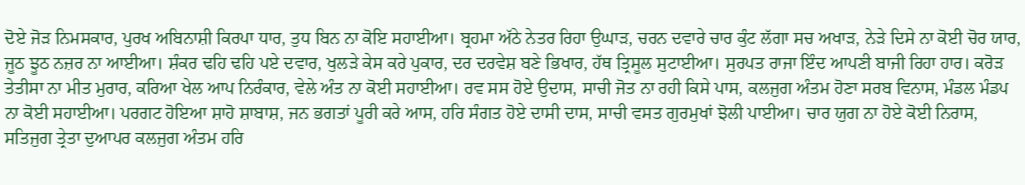ਦੋਏ ਜੋੜ ਨਿਮਸਕਾਰ, ਪੁਰਖ ਅਬਿਨਾਸ਼ੀ ਕਿਰਪਾ ਧਾਰ, ਤੁਧ ਬਿਨ ਨਾ ਕੋਇ ਸਹਾਈਆ। ਬ੍ਰਹਮਾ ਅੱਠੇ ਨੇਤਰ ਰਿਹਾ ਉਘਾੜ, ਚਰਨ ਦਵਾਰੇ ਚਾਰ ਕੁੰਟ ਲੱਗਾ ਸਚ ਅਖਾੜ, ਨੇੜੇ ਦਿਸੇ ਨਾ ਕੋਈ ਚੋਰ ਯਾਰ, ਜੂਠ ਝੂਠ ਨਜ਼ਰ ਨਾ ਆਈਆ। ਸ਼ੰਕਰ ਢਹਿ ਢਹਿ ਪਏ ਦਵਾਰ, ਖੁਲੜੇ ਕੇਸ ਕਰੇ ਪੁਕਾਰ, ਦਰ ਦਰਵੇਸ਼ ਬਣੇ ਭਿਖਾਰ, ਹੱਥ ਤ੍ਰਿਸੂਲ ਸੁਟਾਈਆ। ਸੁਰਪਤ ਰਾਜਾ ਇੰਦ ਆਪਣੀ ਬਾਜੀ ਰਿਹਾ ਹਾਰ। ਕਰੋੜ ਤੇਤੀਸਾ ਨਾ ਮੀਤ ਮੁਰਾਰ, ਕਰਿਆ ਖੇਲ ਆਪ ਨਿਰੰਕਾਰ, ਵੇਲੇ ਅੰਤ ਨਾ ਕੋਈ ਸਹਾਈਆ। ਰਵ ਸਸ ਹੋਏ ਉਦਾਸ, ਸਾਚੀ ਜੋਤ ਨਾ ਰਹੀ ਕਿਸੇ ਪਾਸ, ਕਲਜੁਗ ਅੰਤਮ ਹੋਣਾ ਸਰਬ ਵਿਨਾਸ, ਮੰਡਲ ਮੰਡਪ ਨਾ ਕੋਈ ਸਹਾਈਆ। ਪਰਗਟ ਹੋਇਆ ਸ਼ਾਹੋ ਸ਼ਾਬਾਸ਼, ਜਨ ਭਗਤਾਂ ਪੂਰੀ ਕਰੇ ਆਸ, ਹਰਿ ਸੰਗਤ ਹੋਏ ਦਾਸੀ ਦਾਸ, ਸਾਚੀ ਵਸਤ ਗੁਰਮੁਖਾਂ ਝੋਲੀ ਪਾਈਆ। ਚਾਰ ਯੁਗ ਨਾ ਹੋਏ ਕੋਈ ਨਿਰਾਸ, ਸਤਿਜੁਗ ਤ੍ਰੇਤਾ ਦੁਆਪਰ ਕਲਜੁਗ ਅੰਤਮ ਹਰਿ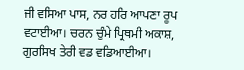ਜੀ ਵਸਿਆ ਪਾਸ, ਨਰ ਹਰਿ ਆਪਣਾ ਰੂਪ ਵਟਾਈਆ। ਚਰਨ ਚੁੰਮੇ ਪ੍ਰਿਥਮੀ ਅਕਾਸ਼, ਗੁਰਸਿਖ ਤੇਰੀ ਵਡ ਵਡਿਆਈਆ।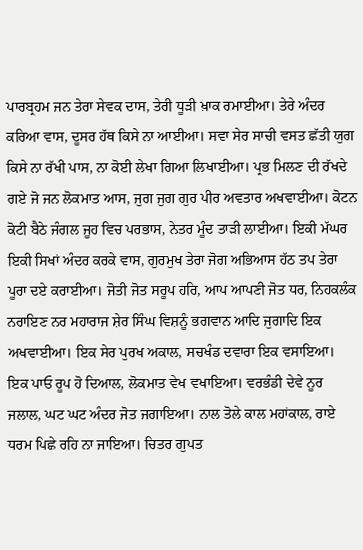ਪਾਰਬ੍ਰਹਮ ਜਨ ਤੇਰਾ ਸੇਵਕ ਦਾਸ, ਤੇਰੀ ਧੂੜੀ ਖ਼ਾਕ ਰਮਾਈਆ। ਤੇਰੇ ਅੰਦਰ ਕਰਿਆ ਵਾਸ, ਦੂਸਰ ਹੱਥ ਕਿਸੇ ਨਾ ਆਈਆ। ਸਵਾ ਸੇਰ ਸਾਚੀ ਵਸਤ ਛੱਤੀ ਯੁਗ ਕਿਸੇ ਨਾ ਰੱਖੀ ਪਾਸ, ਨਾ ਕੋਈ ਲੇਖਾ ਗਿਆ ਲਿਖਾਈਆ। ਪ੍ਰਭ ਮਿਲਣ ਦੀ ਰੱਖਦੇ ਗਏ ਜੋ ਜਨ ਲੋਕਮਾਤ ਆਸ, ਜੁਗ ਜੁਗ ਗੁਰ ਪੀਰ ਅਵਤਾਰ ਅਖਵਾਈਆ। ਕੋਟਨ ਕੋਟੀ ਬੈਠੇ ਜੰਗਲ ਜੂਹ ਵਿਚ ਪਰਭਾਸ, ਨੇਤਰ ਮੂੰਦ ਤਾੜੀ ਲਾਈਆ। ਇਕੀ ਮੱਘਰ ਇਕੀ ਸਿਖਾਂ ਅੰਦਰ ਕਰਕੇ ਵਾਸ, ਗੁਰਮੁਖ ਤੇਰਾ ਜੋਗ ਅਭਿਆਸ ਹੱਠ ਤਪ ਤੇਰਾ ਪੂਰਾ ਦਏ ਕਰਾਈਆ। ਜੋਤੀ ਜੋਤ ਸਰੂਪ ਹਰਿ, ਆਪ ਆਪਣੀ ਜੋਤ ਧਰ, ਨਿਹਕਲੰਕ ਨਰਾਇਣ ਨਰ ਮਹਾਰਾਜ ਸ਼ੇਰ ਸਿੰਘ ਵਿਸ਼ਨੂੰ ਭਗਵਾਨ ਆਦਿ ਜੁਗਾਦਿ ਇਕ ਅਖਵਾਈਆ। ਇਕ ਸੇਰ ਪੁਰਖ ਅਕਾਲ, ਸਚਖੰਡ ਦਵਾਰਾ ਇਕ ਵਸਾਇਆ। ਇਕ ਪਾਓ ਰੂਪ ਹੋ ਦਿਆਲ, ਲੋਕਮਾਤ ਵੇਖ ਵਖਾਇਆ। ਵਰਭੰਡੀ ਦੇਵੇ ਨੂਰ ਜਲਾਲ, ਘਟ ਘਟ ਅੰਦਰ ਜੋਤ ਜਗਾਇਆ। ਨਾਲ ਤੋਲੇ ਕਾਲ ਮਹਾਂਕਾਲ, ਰਾਏ ਧਰਮ ਪਿਛੇ ਰਹਿ ਨਾ ਜਾਇਆ। ਚਿਤਰ ਗੁਪਤ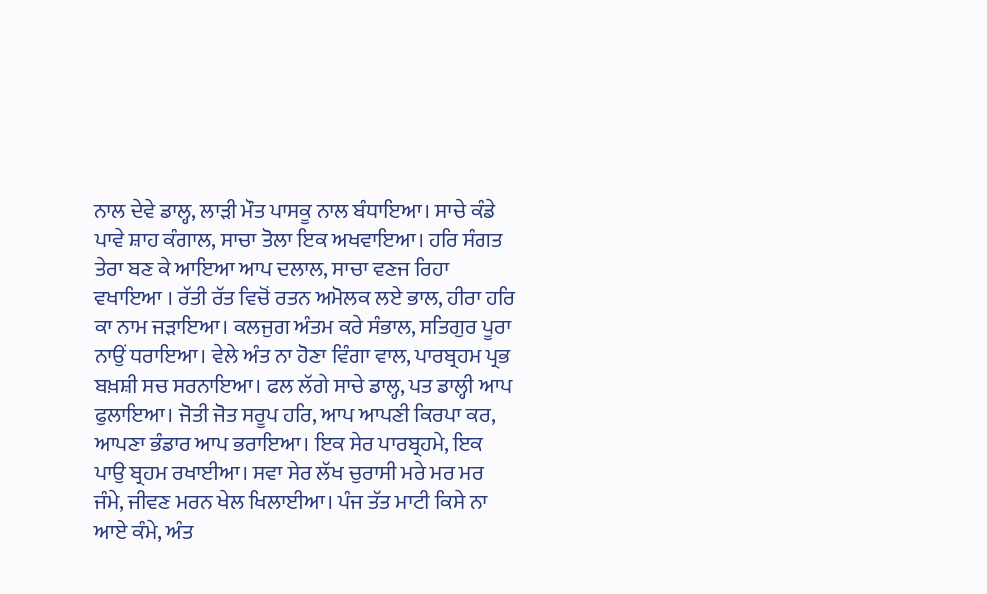ਨਾਲ ਦੇਵੇ ਡਾਲ੍ਹ, ਲਾੜੀ ਮੌਤ ਪਾਸਕੂ ਨਾਲ ਬੰਧਾਇਆ। ਸਾਚੇ ਕੰਡੇ ਪਾਵੇ ਸ਼ਾਹ ਕੰਗਾਲ, ਸਾਚਾ ਤੋਲਾ ਇਕ ਅਖਵਾਇਆ। ਹਰਿ ਸੰਗਤ ਤੇਰਾ ਬਣ ਕੇ ਆਇਆ ਆਪ ਦਲਾਲ, ਸਾਚਾ ਵਣਜ ਰਿਹਾ ਵਖਾਇਆ । ਰੱਤੀ ਰੱਤ ਵਿਚੋਂ ਰਤਨ ਅਮੋਲਕ ਲਏ ਭਾਲ, ਹੀਰਾ ਹਰਿ ਕਾ ਨਾਮ ਜੜਾਇਆ। ਕਲਜੁਗ ਅੰਤਮ ਕਰੇ ਸੰਭਾਲ, ਸਤਿਗੁਰ ਪੂਰਾ ਨਾਉਂ ਧਰਾਇਆ। ਵੇਲੇ ਅੰਤ ਨਾ ਹੋਣਾ ਵਿੰਗਾ ਵਾਲ, ਪਾਰਬ੍ਰਹਮ ਪ੍ਰਭ ਬਖ਼ਸ਼ੀ ਸਚ ਸਰਨਾਇਆ। ਫਲ ਲੱਗੇ ਸਾਚੇ ਡਾਲ੍ਹ, ਪਤ ਡਾਲ੍ਹੀ ਆਪ ਫੁਲਾਇਆ। ਜੋਤੀ ਜੋਤ ਸਰੂਪ ਹਰਿ, ਆਪ ਆਪਣੀ ਕਿਰਪਾ ਕਰ, ਆਪਣਾ ਭੰਡਾਰ ਆਪ ਭਰਾਇਆ। ਇਕ ਸੇਰ ਪਾਰਬ੍ਰਹਮੇ, ਇਕ ਪਾਉ ਬ੍ਰਹਮ ਰਖਾਈਆ। ਸਵਾ ਸੇਰ ਲੱਖ ਚੁਰਾਸੀ ਮਰੇ ਮਰ ਮਰ ਜੰਮੇ, ਜੀਵਣ ਮਰਨ ਖੇਲ ਖਿਲਾਈਆ। ਪੰਜ ਤੱਤ ਮਾਟੀ ਕਿਸੇ ਨਾ ਆਏ ਕੰਮੇ, ਅੰਤ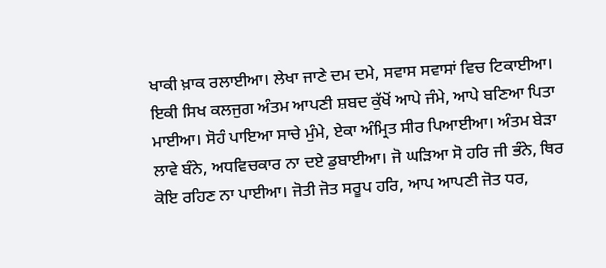ਖਾਕੀ ਖ਼ਾਕ ਰਲਾਈਆ। ਲੇਖਾ ਜਾਣੇ ਦਮ ਦਮੇ, ਸਵਾਸ ਸਵਾਸਾਂ ਵਿਚ ਟਿਕਾਈਆ। ਇਕੀ ਸਿਖ ਕਲਜੁਗ ਅੰਤਮ ਆਪਣੀ ਸ਼ਬਦ ਕੁੱਖੋਂ ਆਪੇ ਜੰਮੇ, ਆਪੇ ਬਣਿਆ ਪਿਤਾ ਮਾਈਆ। ਸੋਹੰ ਪਾਇਆ ਸਾਚੇ ਮੁੰਮੇ, ਏਕਾ ਅੰਮ੍ਰਿਤ ਸੀਰ ਪਿਆਈਆ। ਅੰਤਮ ਬੇੜਾ ਲਾਵੇ ਬੰਨੇ, ਅਧਵਿਚਕਾਰ ਨਾ ਦਏ ਡੁਬਾਈਆ। ਜੋ ਘੜਿਆ ਸੋ ਹਰਿ ਜੀ ਭੰਨੇ, ਥਿਰ ਕੋਇ ਰਹਿਣ ਨਾ ਪਾਈਆ। ਜੋਤੀ ਜੋਤ ਸਰੂਪ ਹਰਿ, ਆਪ ਆਪਣੀ ਜੋਤ ਧਰ,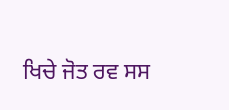ਖਿਚੇ ਜੋਤ ਰਵ ਸਸ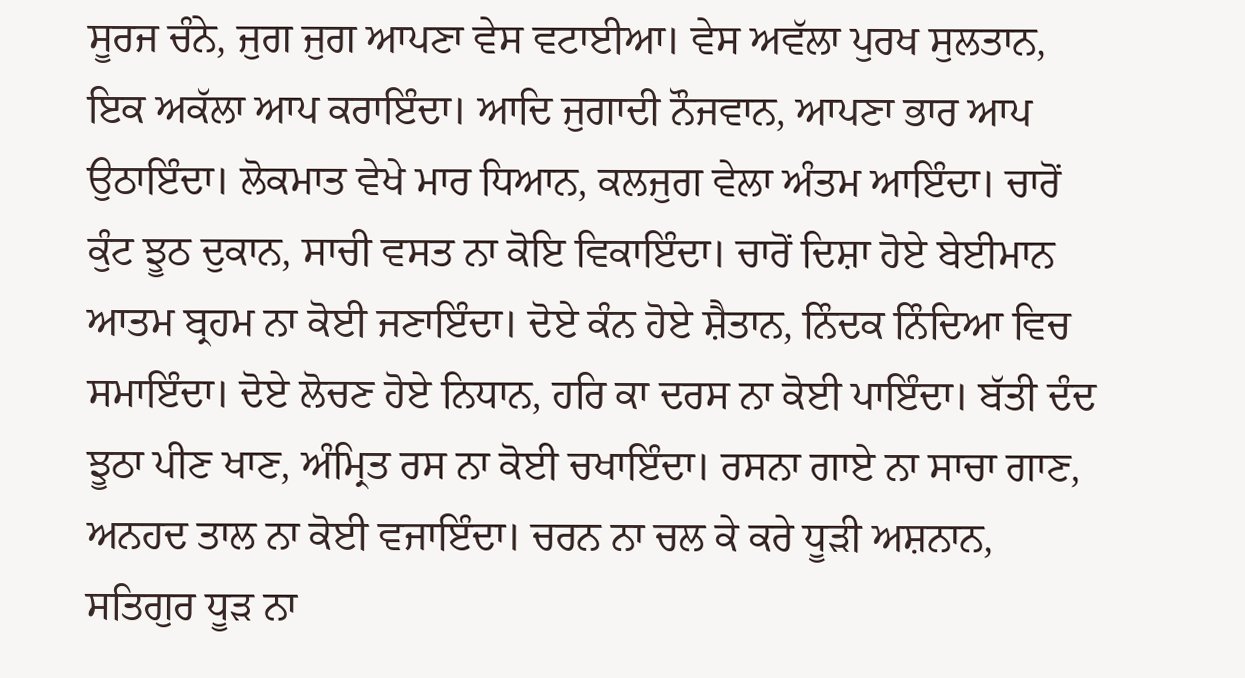ਸੂਰਜ ਚੰਨੇ, ਜੁਗ ਜੁਗ ਆਪਣਾ ਵੇਸ ਵਟਾਈਆ। ਵੇਸ ਅਵੱਲਾ ਪੁਰਖ ਸੁਲਤਾਨ, ਇਕ ਅਕੱਲਾ ਆਪ ਕਰਾਇੰਦਾ। ਆਦਿ ਜੁਗਾਦੀ ਨੌਜਵਾਨ, ਆਪਣਾ ਭਾਰ ਆਪ ਉਠਾਇੰਦਾ। ਲੋਕਮਾਤ ਵੇਖੇ ਮਾਰ ਧਿਆਨ, ਕਲਜੁਗ ਵੇਲਾ ਅੰਤਮ ਆਇੰਦਾ। ਚਾਰੋਂ ਕੁੰਟ ਝੂਠ ਦੁਕਾਨ, ਸਾਚੀ ਵਸਤ ਨਾ ਕੋਇ ਵਿਕਾਇੰਦਾ। ਚਾਰੋਂ ਦਿਸ਼ਾ ਹੋਏ ਬੇਈਮਾਨ ਆਤਮ ਬ੍ਰਹਮ ਨਾ ਕੋਈ ਜਣਾਇੰਦਾ। ਦੋਏ ਕੰਨ ਹੋਏ ਸ਼ੈਤਾਨ, ਨਿੰਦਕ ਨਿੰਦਿਆ ਵਿਚ ਸਮਾਇੰਦਾ। ਦੋਏ ਲੋਚਣ ਹੋਏ ਨਿਧਾਨ, ਹਰਿ ਕਾ ਦਰਸ ਨਾ ਕੋਈ ਪਾਇੰਦਾ। ਬੱਤੀ ਦੰਦ ਝੂਠਾ ਪੀਣ ਖਾਣ, ਅੰਮ੍ਰਿਤ ਰਸ ਨਾ ਕੋਈ ਚਖਾਇੰਦਾ। ਰਸਨਾ ਗਾਏ ਨਾ ਸਾਚਾ ਗਾਣ, ਅਨਹਦ ਤਾਲ ਨਾ ਕੋਈ ਵਜਾਇੰਦਾ। ਚਰਨ ਨਾ ਚਲ ਕੇ ਕਰੇ ਧੂੜੀ ਅਸ਼ਨਾਨ, ਸਤਿਗੁਰ ਧੂੜ ਨਾ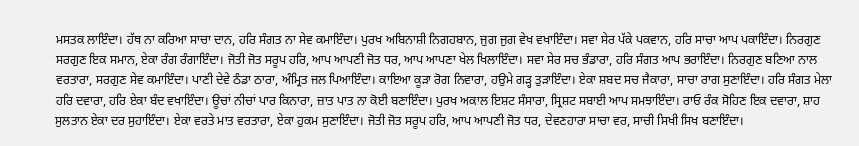ਮਸਤਕ ਲਾਇੰਦਾ। ਹੱਥ ਨਾ ਕਰਿਆ ਸਾਚਾ ਦਾਨ, ਹਰਿ ਸੰਗਤ ਨਾ ਸੇਵ ਕਮਾਇੰਦਾ। ਪੁਰਖ ਅਬਿਨਾਸ਼ੀ ਨਿਗਹਬਾਨ, ਜੁਗ ਜੁਗ ਵੇਖ ਵਖਾਇੰਦਾ। ਸਵਾ ਸੇਰ ਪੱਕੇ ਪਕਵਾਨ, ਹਰਿ ਸਾਚਾ ਆਪ ਪਕਾਇੰਦਾ। ਨਿਰਗੁਣ ਸਰਗੁਣ ਇਕ ਸਮਾਨ, ਏਕਾ ਰੰਗ ਰੰਗਾਇੰਦਾ। ਜੋਤੀ ਜੋਤ ਸਰੂਪ ਹਰਿ, ਆਪ ਆਪਣੀ ਜੋਤ ਧਰ, ਆਪ ਆਪਣਾ ਖੇਲ ਖਿਲਾਇੰਦਾ। ਸਵਾ ਸੇਰ ਸਚ ਭੰਡਾਰਾ, ਹਰਿ ਸੰਗਤ ਆਪ ਭਰਾਇੰਦਾ। ਨਿਰਗੁਣ ਬਣਿਆ ਨਾਲ ਵਰਤਾਰਾ, ਸਰਗੁਣ ਸੇਵ ਕਮਾਇੰਦਾ। ਪਾਣੀ ਦੇਵੇ ਠੰਡਾ ਠਾਰਾ, ਅੰਮ੍ਰਿਤ ਜਲ ਪਿਆਇੰਦਾ। ਕਾਇਆ ਕੂੜਾ ਰੋਗ ਨਿਵਾਰਾ, ਹਉਮੇ ਗੜ੍ਹ ਤੁੜਾਇੰਦਾ। ਏਕਾ ਸ਼ਬਦ ਸਚ ਜੈਕਾਰਾ, ਸਾਚਾ ਰਾਗ ਸੁਣਾਇੰਦਾ। ਹਰਿ ਸੰਗਤ ਮੇਲਾ ਹਰਿ ਦਵਾਰਾ, ਹਰਿ ਏਕਾ ਬੰਦ ਵਖਾਇੰਦਾ। ਊਚਾਂ ਨੀਚਾਂ ਪਾਰ ਕਿਨਾਰਾ, ਜ਼ਾਤ ਪਾਤ ਨਾ ਕੋਈ ਬਣਾਇੰਦਾ। ਪੁਰਖ ਅਕਾਲ ਇਸ਼ਟ ਸੰਸਾਰਾ, ਸ੍ਰਿਸ਼ਟ ਸਬਾਈ ਆਪ ਸਮਝਾਇੰਦਾ। ਰਾਓ ਰੰਕ ਸੋਹਿਣ ਇਕ ਦਵਾਰਾ, ਸ਼ਾਹ ਸੁਲਤਾਨ ਏਕਾ ਦਰ ਸੁਹਾਇੰਦਾ। ਏਕਾ ਵਰਤੇ ਮਾਤ ਵਰਤਾਰਾ, ਏਕਾ ਹੁਕਮ ਸੁਣਾਇੰਦਾ। ਜੋਤੀ ਜੋਤ ਸਰੂਪ ਹਰਿ, ਆਪ ਆਪਣੀ ਜੋਤ ਧਰ, ਦੇਵਣਹਾਰਾ ਸਾਚਾ ਵਰ, ਸਾਚੀ ਸਿਖੀ ਸਿਖ ਬਣਾਇੰਦਾ।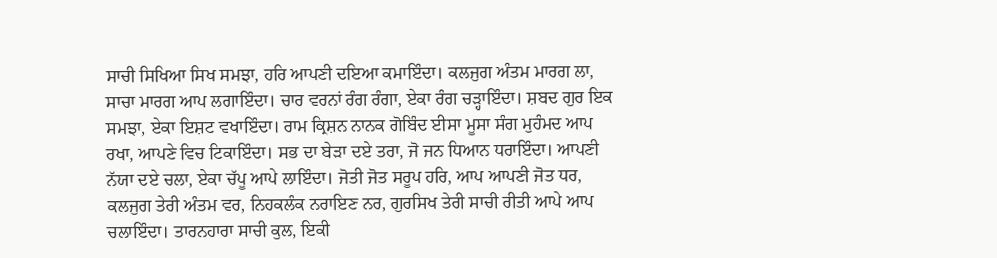ਸਾਚੀ ਸਿਖਿਆ ਸਿਖ ਸਮਝਾ, ਹਰਿ ਆਪਣੀ ਦਇਆ ਕਮਾਇੰਦਾ। ਕਲਜੁਗ ਅੰਤਮ ਮਾਰਗ ਲਾ, ਸਾਚਾ ਮਾਰਗ ਆਪ ਲਗਾਇੰਦਾ। ਚਾਰ ਵਰਨਾਂ ਰੰਗ ਰੰਗਾ, ਏਕਾ ਰੰਗ ਚੜ੍ਹਾਇੰਦਾ। ਸ਼ਬਦ ਗੁਰ ਇਕ ਸਮਝਾ, ਏਕਾ ਇਸ਼ਟ ਵਖਾਇੰਦਾ। ਰਾਮ ਕ੍ਰਿਸ਼ਨ ਨਾਨਕ ਗੋਬਿੰਦ ਈਸਾ ਮੂਸਾ ਸੰਗ ਮੁਹੰਮਦ ਆਪ ਰਖਾ, ਆਪਣੇ ਵਿਚ ਟਿਕਾਇੰਦਾ। ਸਭ ਦਾ ਬੇੜਾ ਦਏ ਤਰਾ, ਜੋ ਜਨ ਧਿਆਨ ਧਰਾਇੰਦਾ। ਆਪਣੀ ਨੱਯਾ ਦਏ ਚਲਾ, ਏਕਾ ਚੱਪੂ ਆਪੇ ਲਾਇੰਦਾ। ਜੋਤੀ ਜੋਤ ਸਰੂਪ ਹਰਿ, ਆਪ ਆਪਣੀ ਜੋਤ ਧਰ, ਕਲਜੁਗ ਤੇਰੀ ਅੰਤਮ ਵਰ, ਨਿਹਕਲੰਕ ਨਰਾਇਣ ਨਰ, ਗੁਰਸਿਖ ਤੇਰੀ ਸਾਚੀ ਰੀਤੀ ਆਪੇ ਆਪ ਚਲਾਇੰਦਾ। ਤਾਰਨਹਾਰਾ ਸਾਚੀ ਕੁਲ, ਇਕੀ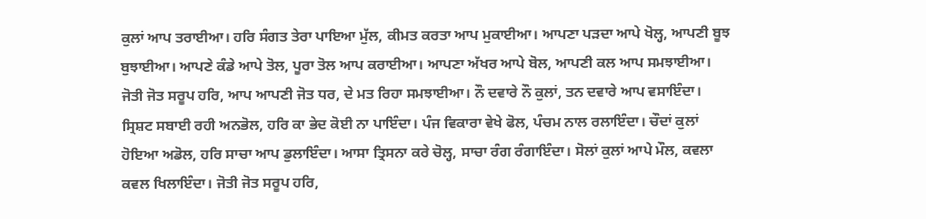ਕੁਲਾਂ ਆਪ ਤਰਾਈਆ। ਹਰਿ ਸੰਗਤ ਤੇਰਾ ਪਾਇਆ ਮੁੱਲ, ਕੀਮਤ ਕਰਤਾ ਆਪ ਮੁਕਾਈਆ। ਆਪਣਾ ਪੜਦਾ ਆਪੇ ਖੋਲ੍ਹ, ਆਪਣੀ ਬੂਝ ਬੁਝਾਈਆ। ਆਪਣੇ ਕੰਡੇ ਆਪੇ ਤੋਲ, ਪੂਰਾ ਤੋਲ ਆਪ ਕਰਾਈਆ। ਆਪਣਾ ਅੱਖਰ ਆਪੇ ਬੋਲ, ਆਪਣੀ ਕਲ ਆਪ ਸਮਝਾਈਆ। ਜੋਤੀ ਜੋਤ ਸਰੂਪ ਹਰਿ, ਆਪ ਆਪਣੀ ਜੋਤ ਧਰ, ਦੇ ਮਤ ਰਿਹਾ ਸਮਝਾਈਆ। ਨੌ ਦਵਾਰੇ ਨੌ ਕੁਲਾਂ, ਤਨ ਦਵਾਰੇ ਆਪ ਵਸਾਇੰਦਾ। ਸ੍ਰਿਸ਼ਟ ਸਬਾਈ ਰਹੀ ਅਨਭੋਲ, ਹਰਿ ਕਾ ਭੇਦ ਕੋਈ ਨਾ ਪਾਇੰਦਾ। ਪੰਜ ਵਿਕਾਰਾ ਵੇਖੇ ਫੋਲ, ਪੰਚਮ ਨਾਲ ਰਲਾਇੰਦਾ। ਚੌਦਾਂ ਕੁਲਾਂ ਹੋਇਆ ਅਡੋਲ, ਹਰਿ ਸਾਚਾ ਆਪ ਡੁਲਾਇੰਦਾ। ਆਸਾ ਤ੍ਰਿਸਨਾ ਕਰੇ ਚੋਲ੍ਹ, ਸਾਚਾ ਰੰਗ ਰੰਗਾਇੰਦਾ। ਸੋਲਾਂ ਕੁਲਾਂ ਆਪੇ ਮੌਲ, ਕਵਲਾ ਕਵਲ ਖਿਲਾਇੰਦਾ। ਜੋਤੀ ਜੋਤ ਸਰੂਪ ਹਰਿ,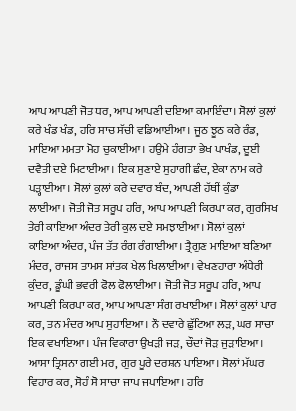ਆਪ ਆਪਣੀ ਜੋਤ ਧਰ, ਆਪ ਆਪਣੀ ਦਇਆ ਕਮਾਇੰਦਾ। ਸੋਲਾਂ ਕੁਲਾਂ ਕਰੇ ਖੰਡ ਖੰਡ, ਹਰਿ ਸਾਚ ਸੱਚੀ ਵਡਿਆਈਆ। ਜੂਠ ਝੂਠ ਕਰੇ ਰੰਡ, ਮਾਇਆ ਮਮਤਾ ਮੋਹ ਚੁਕਾਈਆ। ਹਉਮੇ ਹੰਗਤਾ ਭੇਖ ਪਾਖੰਡ, ਦੂਈ ਦਵੈਤੀ ਦਏ ਮਿਟਾਈਆ। ਇਕ ਸੁਣਾਏ ਸੁਹਾਗੀ ਛੰਦ, ਏਕਾ ਨਾਮ ਕਰੇ ਪੜ੍ਹਾਈਆ। ਸੋਲਾਂ ਕੁਲਾਂ ਕਰੇ ਦਵਾਰ ਬੰਦ, ਆਪਣੀ ਹੱਥੀਂ ਕੁੰਡਾ ਲਾਈਆ। ਜੋਤੀ ਜੋਤ ਸਰੂਪ ਹਰਿ, ਆਪ ਆਪਣੀ ਕਿਰਪਾ ਕਰ, ਗੁਰਸਿਖ ਤੇਰੀ ਕਾਇਆ ਅੰਦਰ ਤੇਰੀ ਕੁਲ ਦਏ ਸਮਝਾਈਆ। ਸੋਲਾਂ ਕੁਲਾਂ ਕਾਇਆ ਅੰਦਰ, ਪੰਜ ਤੱਤ ਰੰਗ ਰੰਗਾਈਆ। ਤ੍ਰੈਗੁਣ ਮਾਇਆ ਬਣਿਆ ਮੰਦਰ, ਰਾਜਸ ਤਾਮਸ ਸਾਂਤਕ ਖੇਲ ਖਿਲਾਈਆ। ਵੇਖਣਹਾਰਾ ਅੰਧੇਰੀ ਕੁੰਦਰ, ਡੂੰਘੀ ਭਵਰੀ ਫੋਲ ਫੋਲਾਈਆ। ਜੋਤੀ ਜੋਤ ਸਰੂਪ ਹਰਿ, ਆਪ ਆਪਣੀ ਕਿਰਪਾ ਕਰ, ਆਪ ਆਪਣਾ ਸੰਗ ਰਖਾਈਆ। ਸੋਲਾਂ ਕੁਲਾਂ ਪਾਰ ਕਰ, ਤਨ ਮੰਦਰ ਆਪ ਸੁਹਾਇਆ। ਨੌ ਦਵਾਰੇ ਛੁੱਟਿਆ ਲੜ, ਘਰ ਸਾਚਾ ਇਕ ਵਖਾਇਆ। ਪੰਜ ਵਿਕਾਰਾ ਉਖੜੀ ਜੜ, ਚੌਦਾਂ ਜੋੜ ਜੁੜਾਇਆ। ਆਸਾ ਤ੍ਰਿਸਨਾ ਗਈ ਮਰ, ਗੁਰ ਪੂਰੇ ਦਰਸ਼ਨ ਪਾਇਆ। ਸੋਲਾਂ ਮੱਘਰ ਵਿਹਾਰ ਕਰ, ਸੋਹੰ ਸੋ ਸਾਚਾ ਜਾਪ ਜਪਾਇਆ। ਹਰਿ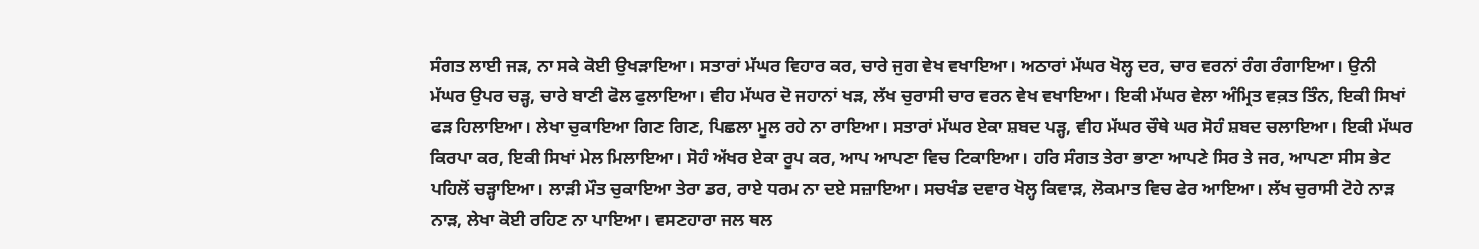ਸੰਗਤ ਲਾਈ ਜੜ, ਨਾ ਸਕੇ ਕੋਈ ਉਖੜਾਇਆ। ਸਤਾਰਾਂ ਮੱਘਰ ਵਿਹਾਰ ਕਰ, ਚਾਰੇ ਜੁਗ ਵੇਖ ਵਖਾਇਆ। ਅਠਾਰਾਂ ਮੱਘਰ ਖੋਲ੍ਹ ਦਰ, ਚਾਰ ਵਰਨਾਂ ਰੰਗ ਰੰਗਾਇਆ। ਉਨੀ ਮੱਘਰ ਉਪਰ ਚੜ੍ਹ, ਚਾਰੇ ਬਾਣੀ ਫੋਲ ਫੁਲਾਇਆ। ਵੀਹ ਮੱਘਰ ਦੋ ਜਹਾਨਾਂ ਖੜ, ਲੱਖ ਚੁਰਾਸੀ ਚਾਰ ਵਰਨ ਵੇਖ ਵਖਾਇਆ। ਇਕੀ ਮੱਘਰ ਵੇਲਾ ਅੰਮ੍ਰਿਤ ਵਕ਼ਤ ਤਿੰਨ, ਇਕੀ ਸਿਖਾਂ ਫੜ ਹਿਲਾਇਆ। ਲੇਖਾ ਚੁਕਾਇਆ ਗਿਣ ਗਿਣ, ਪਿਛਲਾ ਮੂਲ ਰਹੇ ਨਾ ਰਾਇਆ। ਸਤਾਰਾਂ ਮੱਘਰ ਏਕਾ ਸ਼ਬਦ ਪੜ੍ਹ, ਵੀਹ ਮੱਘਰ ਚੌਥੇ ਘਰ ਸੋਹੰ ਸ਼ਬਦ ਚਲਾਇਆ। ਇਕੀ ਮੱਘਰ ਕਿਰਪਾ ਕਰ, ਇਕੀ ਸਿਖਾਂ ਮੇਲ ਮਿਲਾਇਆ। ਸੋਹੰ ਅੱਖਰ ਏਕਾ ਰੂਪ ਕਰ, ਆਪ ਆਪਣਾ ਵਿਚ ਟਿਕਾਇਆ। ਹਰਿ ਸੰਗਤ ਤੇਰਾ ਭਾਣਾ ਆਪਣੇ ਸਿਰ ਤੇ ਜਰ, ਆਪਣਾ ਸੀਸ ਭੇਟ ਪਹਿਲੋਂ ਚੜ੍ਹਾਇਆ। ਲਾੜੀ ਮੌਤ ਚੁਕਾਇਆ ਤੇਰਾ ਡਰ, ਰਾਏ ਧਰਮ ਨਾ ਦਏ ਸਜ਼ਾਇਆ। ਸਚਖੰਡ ਦਵਾਰ ਖੋਲ੍ਹ ਕਿਵਾੜ, ਲੋਕਮਾਤ ਵਿਚ ਫੇਰ ਆਇਆ। ਲੱਖ ਚੁਰਾਸੀ ਟੋਹੇ ਨਾੜ ਨਾੜ, ਲੇਖਾ ਕੋਈ ਰਹਿਣ ਨਾ ਪਾਇਆ। ਵਸਣਹਾਰਾ ਜਲ ਥਲ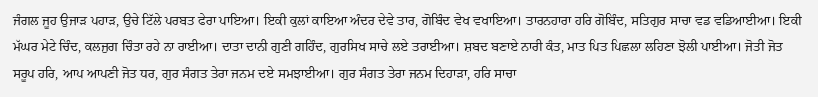ਜੰਗਲ ਜੂਹ ਉਜਾੜ ਪਹਾੜ, ਉਚੇ ਟਿੱਲੇ ਪਰਬਤ ਫੇਰਾ ਪਾਇਆ। ਇਕੀ ਕੁਲਾਂ ਕਾਇਆ ਅੰਦਰ ਦੇਵੇ ਤਾਰ, ਗੋਬਿੰਦ ਵੇਖ ਵਖਾਇਆ। ਤਾਰਨਹਾਰਾ ਹਰਿ ਗੋਬਿੰਦ, ਸਤਿਗੁਰ ਸਾਚਾ ਵਡ ਵਡਿਆਈਆ। ਇਕੀ ਮੱਘਰ ਮੇਟੇ ਚਿੰਦ, ਕਲਜੁਗ ਚਿੰਤਾ ਰਹੇ ਨਾ ਰਾਈਆ। ਦਾਤਾ ਦਾਨੀ ਗੁਣੀ ਗਹਿੰਦ, ਗੁਰਸਿਖ ਸਾਚੇ ਲਏ ਤਰਾਈਆ। ਸ਼ਬਦ ਬਣਾਏ ਨਾਰੀ ਕੰਤ, ਮਾਤ ਪਿਤ ਪਿਛਲਾ ਲਹਿਣਾ ਝੋਲੀ ਪਾਈਆ। ਜੋਤੀ ਜੋਤ ਸਰੂਪ ਹਰਿ, ਆਪ ਆਪਣੀ ਜੋਤ ਧਰ, ਗੁਰ ਸੰਗਤ ਤੇਰਾ ਜਨਮ ਦਏ ਸਮਝਾਈਆ। ਗੁਰ ਸੰਗਤ ਤੇਰਾ ਜਨਮ ਦਿਹਾੜਾ, ਹਰਿ ਸਾਚਾ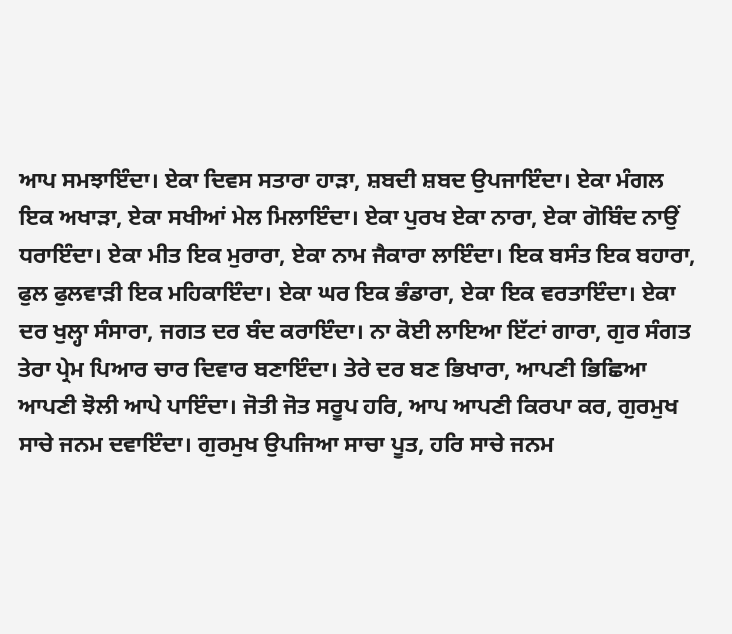ਆਪ ਸਮਝਾਇੰਦਾ। ਏਕਾ ਦਿਵਸ ਸਤਾਰਾ ਹਾੜਾ, ਸ਼ਬਦੀ ਸ਼ਬਦ ਉਪਜਾਇੰਦਾ। ਏਕਾ ਮੰਗਲ ਇਕ ਅਖਾੜਾ, ਏਕਾ ਸਖੀਆਂ ਮੇਲ ਮਿਲਾਇੰਦਾ। ਏਕਾ ਪੁਰਖ ਏਕਾ ਨਾਰਾ, ਏਕਾ ਗੋਬਿੰਦ ਨਾਉਂ ਧਰਾਇੰਦਾ। ਏਕਾ ਮੀਤ ਇਕ ਮੁਰਾਰਾ, ਏਕਾ ਨਾਮ ਜੈਕਾਰਾ ਲਾਇੰਦਾ। ਇਕ ਬਸੰਤ ਇਕ ਬਹਾਰਾ, ਫੁਲ ਫੁਲਵਾੜੀ ਇਕ ਮਹਿਕਾਇੰਦਾ। ਏਕਾ ਘਰ ਇਕ ਭੰਡਾਰਾ, ਏਕਾ ਇਕ ਵਰਤਾਇੰਦਾ। ਏਕਾ ਦਰ ਖੁਲ੍ਹਾ ਸੰਸਾਰਾ, ਜਗਤ ਦਰ ਬੰਦ ਕਰਾਇੰਦਾ। ਨਾ ਕੋਈ ਲਾਇਆ ਇੱਟਾਂ ਗਾਰਾ, ਗੁਰ ਸੰਗਤ ਤੇਰਾ ਪ੍ਰੇਮ ਪਿਆਰ ਚਾਰ ਦਿਵਾਰ ਬਣਾਇੰਦਾ। ਤੇਰੇ ਦਰ ਬਣ ਭਿਖਾਰਾ, ਆਪਣੀ ਭਿਛਿਆ ਆਪਣੀ ਝੋਲੀ ਆਪੇ ਪਾਇੰਦਾ। ਜੋਤੀ ਜੋਤ ਸਰੂਪ ਹਰਿ, ਆਪ ਆਪਣੀ ਕਿਰਪਾ ਕਰ, ਗੁਰਮੁਖ ਸਾਚੇ ਜਨਮ ਦਵਾਇੰਦਾ। ਗੁਰਮੁਖ ਉਪਜਿਆ ਸਾਚਾ ਪੂਤ, ਹਰਿ ਸਾਚੇ ਜਨਮ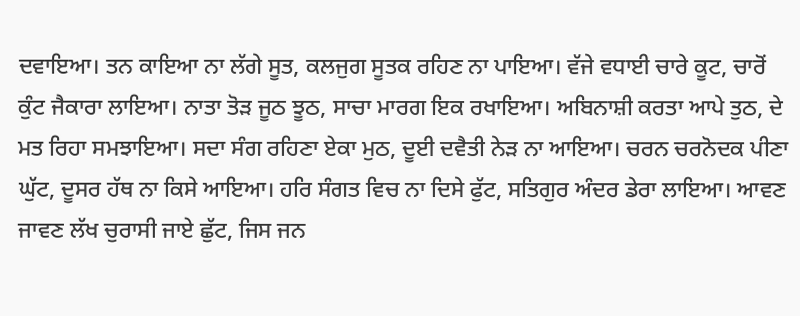ਦਵਾਇਆ। ਤਨ ਕਾਇਆ ਨਾ ਲੱਗੇ ਸੂਤ, ਕਲਜੁਗ ਸੂਤਕ ਰਹਿਣ ਨਾ ਪਾਇਆ। ਵੱਜੇ ਵਧਾਈ ਚਾਰੇ ਕੂਟ, ਚਾਰੋਂ ਕੁੰਟ ਜੈਕਾਰਾ ਲਾਇਆ। ਨਾਤਾ ਤੋੜ ਜੂਠ ਝੂਠ, ਸਾਚਾ ਮਾਰਗ ਇਕ ਰਖਾਇਆ। ਅਬਿਨਾਸ਼ੀ ਕਰਤਾ ਆਪੇ ਤੁਠ, ਦੇ ਮਤ ਰਿਹਾ ਸਮਝਾਇਆ। ਸਦਾ ਸੰਗ ਰਹਿਣਾ ਏਕਾ ਮੁਠ, ਦੂਈ ਦਵੈਤੀ ਨੇੜ ਨਾ ਆਇਆ। ਚਰਨ ਚਰਨੋਦਕ ਪੀਣਾ ਘੁੱਟ, ਦੂਸਰ ਹੱਥ ਨਾ ਕਿਸੇ ਆਇਆ। ਹਰਿ ਸੰਗਤ ਵਿਚ ਨਾ ਦਿਸੇ ਫੁੱਟ, ਸਤਿਗੁਰ ਅੰਦਰ ਡੇਰਾ ਲਾਇਆ। ਆਵਣ ਜਾਵਣ ਲੱਖ ਚੁਰਾਸੀ ਜਾਏ ਛੁੱਟ, ਜਿਸ ਜਨ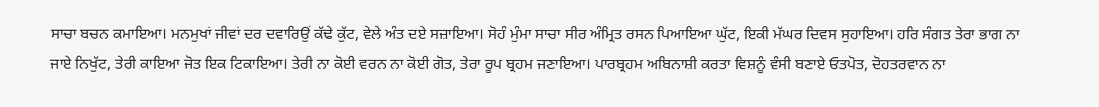ਸਾਚਾ ਬਚਨ ਕਮਾਇਆ। ਮਨਮੁਖਾਂ ਜੀਵਾਂ ਦਰ ਦਵਾਰਿਉਂ ਕੱਢੇ ਕੁੱਟ, ਵੇਲੇ ਅੰਤ ਦਏ ਸਜ਼ਾਇਆ। ਸੋਹੰ ਮੁੰਮਾ ਸਾਚਾ ਸੀਰ ਅੰਮ੍ਰਿਤ ਰਸਨ ਪਿਆਇਆ ਘੁੱਟ, ਇਕੀ ਮੱਘਰ ਦਿਵਸ ਸੁਹਾਇਆ। ਹਰਿ ਸੰਗਤ ਤੇਰਾ ਭਾਗ ਨਾ ਜਾਏ ਨਿਖੁੱਟ, ਤੇਰੀ ਕਾਇਆ ਜੋਤ ਇਕ ਟਿਕਾਇਆ। ਤੇਰੀ ਨਾ ਕੋਈ ਵਰਨ ਨਾ ਕੋਈ ਗੋਤ, ਤੇਰਾ ਰੂਪ ਬ੍ਰਹਮ ਜਣਾਇਆ। ਪਾਰਬ੍ਰਹਮ ਅਬਿਨਾਸ਼ੀ ਕਰਤਾ ਵਿਸ਼ਨੂੰ ਵੰਸੀ ਬਣਾਏ ਓਤਪੋਤ, ਦੋਹਤਰਵਾਨ ਨਾ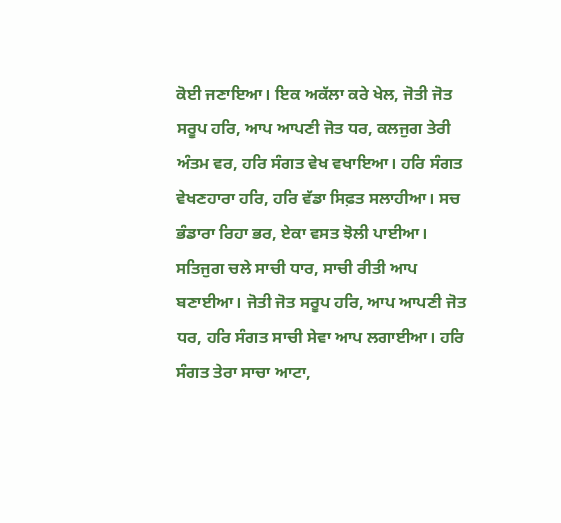ਕੋਈ ਜਣਾਇਆ। ਇਕ ਅਕੱਲਾ ਕਰੇ ਖੇਲ, ਜੋਤੀ ਜੋਤ ਸਰੂਪ ਹਰਿ, ਆਪ ਆਪਣੀ ਜੋਤ ਧਰ, ਕਲਜੁਗ ਤੇਰੀ ਅੰਤਮ ਵਰ, ਹਰਿ ਸੰਗਤ ਵੇਖ ਵਖਾਇਆ। ਹਰਿ ਸੰਗਤ ਵੇਖਣਹਾਰਾ ਹਰਿ, ਹਰਿ ਵੱਡਾ ਸਿਫ਼ਤ ਸਲਾਹੀਆ। ਸਚ ਭੰਡਾਰਾ ਰਿਹਾ ਭਰ, ਏਕਾ ਵਸਤ ਝੋਲੀ ਪਾਈਆ। ਸਤਿਜੁਗ ਚਲੇ ਸਾਚੀ ਧਾਰ, ਸਾਚੀ ਰੀਤੀ ਆਪ ਬਣਾਈਆ। ਜੋਤੀ ਜੋਤ ਸਰੂਪ ਹਰਿ, ਆਪ ਆਪਣੀ ਜੋਤ ਧਰ, ਹਰਿ ਸੰਗਤ ਸਾਚੀ ਸੇਵਾ ਆਪ ਲਗਾਈਆ। ਹਰਿ ਸੰਗਤ ਤੇਰਾ ਸਾਚਾ ਆਟਾ,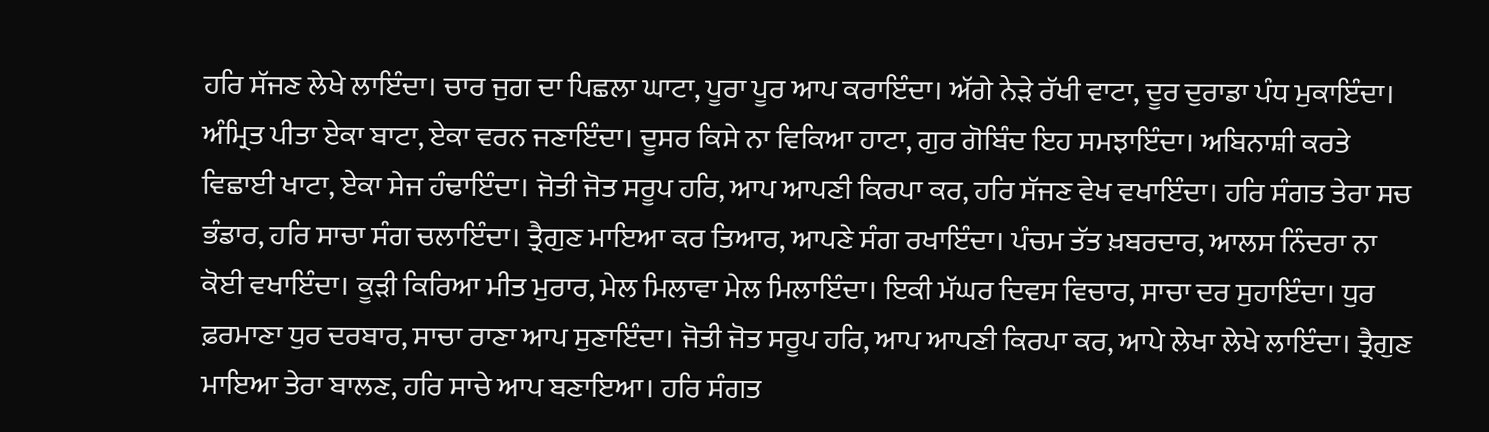ਹਰਿ ਸੱਜਣ ਲੇਖੇ ਲਾਇੰਦਾ। ਚਾਰ ਜੁਗ ਦਾ ਪਿਛਲਾ ਘਾਟਾ, ਪੂਰਾ ਪੂਰ ਆਪ ਕਰਾਇੰਦਾ। ਅੱਗੇ ਨੇੜੇ ਰੱਖੀ ਵਾਟਾ, ਦੂਰ ਦੁਰਾਡਾ ਪੰਧ ਮੁਕਾਇੰਦਾ। ਅੰਮ੍ਰਿਤ ਪੀਤਾ ਏਕਾ ਬਾਟਾ, ਏਕਾ ਵਰਨ ਜਣਾਇੰਦਾ। ਦੂਸਰ ਕਿਸੇ ਨਾ ਵਿਕਿਆ ਹਾਟਾ, ਗੁਰ ਗੋਬਿੰਦ ਇਹ ਸਮਝਾਇੰਦਾ। ਅਬਿਨਾਸ਼ੀ ਕਰਤੇ ਵਿਛਾਈ ਖਾਟਾ, ਏਕਾ ਸੇਜ ਹੰਢਾਇੰਦਾ। ਜੋਤੀ ਜੋਤ ਸਰੂਪ ਹਰਿ, ਆਪ ਆਪਣੀ ਕਿਰਪਾ ਕਰ, ਹਰਿ ਸੱਜਣ ਵੇਖ ਵਖਾਇੰਦਾ। ਹਰਿ ਸੰਗਤ ਤੇਰਾ ਸਚ ਭੰਡਾਰ, ਹਰਿ ਸਾਚਾ ਸੰਗ ਚਲਾਇੰਦਾ। ਤ੍ਰੈਗੁਣ ਮਾਇਆ ਕਰ ਤਿਆਰ, ਆਪਣੇ ਸੰਗ ਰਖਾਇੰਦਾ। ਪੰਚਮ ਤੱਤ ਖ਼ਬਰਦਾਰ, ਆਲਸ ਨਿੰਦਰਾ ਨਾ ਕੋਈ ਵਖਾਇੰਦਾ। ਕੂੜੀ ਕਿਰਿਆ ਮੀਤ ਮੁਰਾਰ, ਮੇਲ ਮਿਲਾਵਾ ਮੇਲ ਮਿਲਾਇੰਦਾ। ਇਕੀ ਮੱਘਰ ਦਿਵਸ ਵਿਚਾਰ, ਸਾਚਾ ਦਰ ਸੁਹਾਇੰਦਾ। ਧੁਰ ਫ਼ਰਮਾਣਾ ਧੁਰ ਦਰਬਾਰ, ਸਾਚਾ ਰਾਣਾ ਆਪ ਸੁਣਾਇੰਦਾ। ਜੋਤੀ ਜੋਤ ਸਰੂਪ ਹਰਿ, ਆਪ ਆਪਣੀ ਕਿਰਪਾ ਕਰ, ਆਪੇ ਲੇਖਾ ਲੇਖੇ ਲਾਇੰਦਾ। ਤ੍ਰੈਗੁਣ ਮਾਇਆ ਤੇਰਾ ਬਾਲਣ, ਹਰਿ ਸਾਚੇ ਆਪ ਬਣਾਇਆ। ਹਰਿ ਸੰਗਤ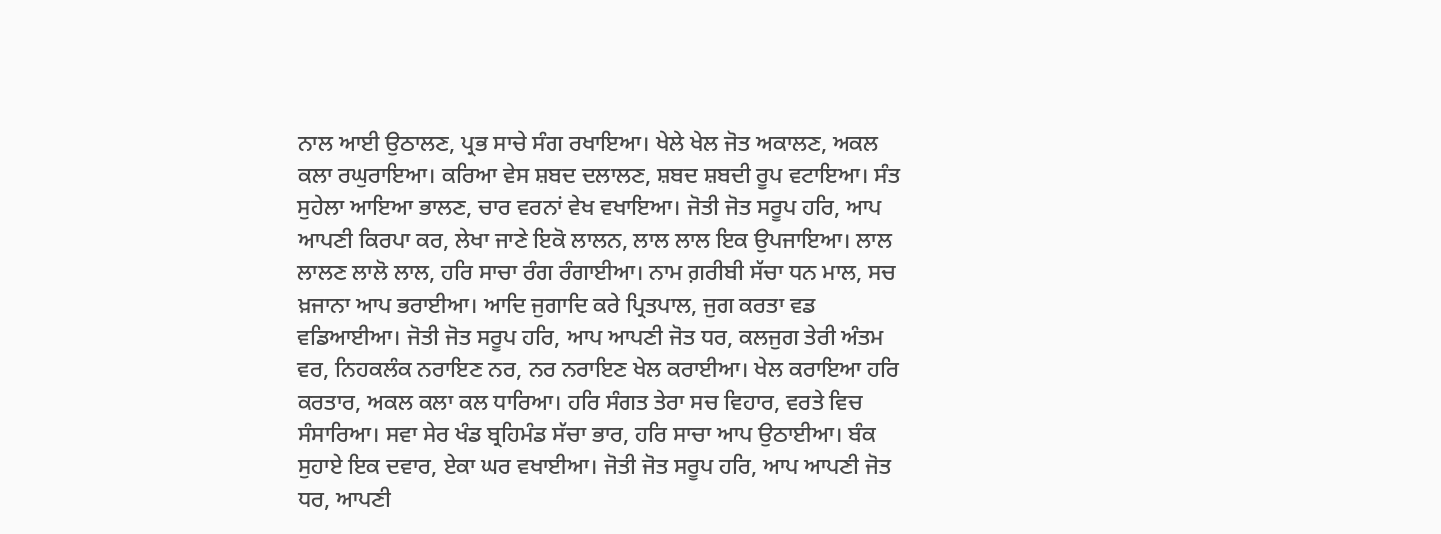ਨਾਲ ਆਈ ਉਠਾਲਣ, ਪ੍ਰਭ ਸਾਚੇ ਸੰਗ ਰਖਾਇਆ। ਖੇਲੇ ਖੇਲ ਜੋਤ ਅਕਾਲਣ, ਅਕਲ ਕਲਾ ਰਘੁਰਾਇਆ। ਕਰਿਆ ਵੇਸ ਸ਼ਬਦ ਦਲਾਲਣ, ਸ਼ਬਦ ਸ਼ਬਦੀ ਰੂਪ ਵਟਾਇਆ। ਸੰਤ ਸੁਹੇਲਾ ਆਇਆ ਭਾਲਣ, ਚਾਰ ਵਰਨਾਂ ਵੇਖ ਵਖਾਇਆ। ਜੋਤੀ ਜੋਤ ਸਰੂਪ ਹਰਿ, ਆਪ ਆਪਣੀ ਕਿਰਪਾ ਕਰ, ਲੇਖਾ ਜਾਣੇ ਇਕੋ ਲਾਲਨ, ਲਾਲ ਲਾਲ ਇਕ ਉਪਜਾਇਆ। ਲਾਲ ਲਾਲਣ ਲਾਲੋ ਲਾਲ, ਹਰਿ ਸਾਚਾ ਰੰਗ ਰੰਗਾਈਆ। ਨਾਮ ਗ਼ਰੀਬੀ ਸੱਚਾ ਧਨ ਮਾਲ, ਸਚ ਖ਼ਜਾਨਾ ਆਪ ਭਰਾਈਆ। ਆਦਿ ਜੁਗਾਦਿ ਕਰੇ ਪ੍ਰਿਤਪਾਲ, ਜੁਗ ਕਰਤਾ ਵਡ ਵਡਿਆਈਆ। ਜੋਤੀ ਜੋਤ ਸਰੂਪ ਹਰਿ, ਆਪ ਆਪਣੀ ਜੋਤ ਧਰ, ਕਲਜੁਗ ਤੇਰੀ ਅੰਤਮ ਵਰ, ਨਿਹਕਲੰਕ ਨਰਾਇਣ ਨਰ, ਨਰ ਨਰਾਇਣ ਖੇਲ ਕਰਾਈਆ। ਖੇਲ ਕਰਾਇਆ ਹਰਿ ਕਰਤਾਰ, ਅਕਲ ਕਲਾ ਕਲ ਧਾਰਿਆ। ਹਰਿ ਸੰਗਤ ਤੇਰਾ ਸਚ ਵਿਹਾਰ, ਵਰਤੇ ਵਿਚ ਸੰਸਾਰਿਆ। ਸਵਾ ਸੇਰ ਖੰਡ ਬ੍ਰਹਿਮੰਡ ਸੱਚਾ ਭਾਰ, ਹਰਿ ਸਾਚਾ ਆਪ ਉਠਾਈਆ। ਬੰਕ ਸੁਹਾਏ ਇਕ ਦਵਾਰ, ਏਕਾ ਘਰ ਵਖਾਈਆ। ਜੋਤੀ ਜੋਤ ਸਰੂਪ ਹਰਿ, ਆਪ ਆਪਣੀ ਜੋਤ ਧਰ, ਆਪਣੀ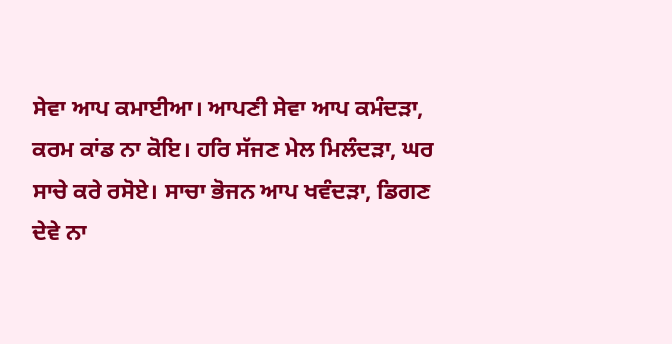ਸੇਵਾ ਆਪ ਕਮਾਈਆ। ਆਪਣੀ ਸੇਵਾ ਆਪ ਕਮੰਦੜਾ, ਕਰਮ ਕਾਂਡ ਨਾ ਕੋਇ। ਹਰਿ ਸੱਜਣ ਮੇਲ ਮਿਲੰਦੜਾ, ਘਰ ਸਾਚੇ ਕਰੇ ਰਸੋਏ। ਸਾਚਾ ਭੋਜਨ ਆਪ ਖਵੰਦੜਾ, ਡਿਗਣ ਦੇਵੇ ਨਾ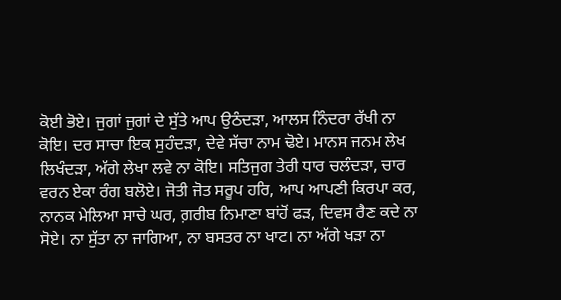ਕੋਈ ਭੋਏ। ਜੁਗਾਂ ਜੁਗਾਂ ਦੇ ਸੁੱਤੇ ਆਪ ਉਠੰਦੜਾ, ਆਲਸ ਨਿੰਦਰਾ ਰੱਖੀ ਨਾ ਕੋਇ। ਦਰ ਸਾਚਾ ਇਕ ਸੁਹੰਦੜਾ, ਦੇਵੇ ਸੱਚਾ ਨਾਮ ਢੋਏ। ਮਾਨਸ ਜਨਮ ਲੇਖ ਲਿਖੰਦੜਾ, ਅੱਗੇ ਲੇਖਾ ਲਵੇ ਨਾ ਕੋਇ। ਸਤਿਜੁਗ ਤੇਰੀ ਧਾਰ ਚਲੰਦੜਾ, ਚਾਰ ਵਰਨ ਏਕਾ ਰੰਗ ਬਲੋਏ। ਜੋਤੀ ਜੋਤ ਸਰੂਪ ਹਰਿ, ਆਪ ਆਪਣੀ ਕਿਰਪਾ ਕਰ, ਨਾਨਕ ਮੇਲਿਆ ਸਾਚੇ ਘਰ, ਗ਼ਰੀਬ ਨਿਮਾਣਾ ਬਾਂਹੋਂ ਫੜ, ਦਿਵਸ ਰੈਣ ਕਦੇ ਨਾ ਸੋਏ। ਨਾ ਸੁੱਤਾ ਨਾ ਜਾਗਿਆ, ਨਾ ਬਸਤਰ ਨਾ ਖਾਟ। ਨਾ ਅੱਗੇ ਖੜਾ ਨਾ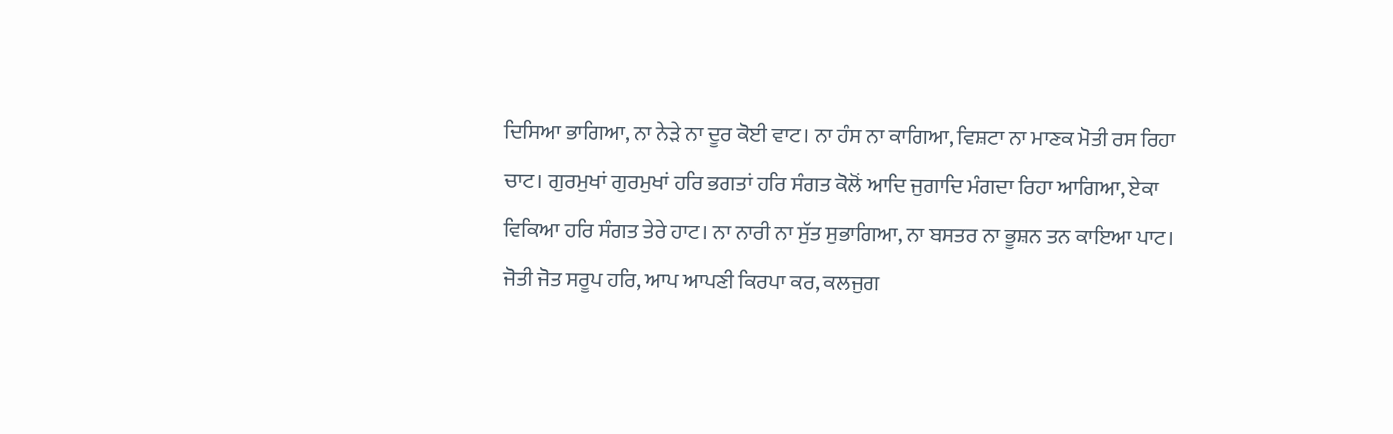ਦਿਸਿਆ ਭਾਗਿਆ, ਨਾ ਨੇੜੇ ਨਾ ਦੂਰ ਕੋਈ ਵਾਟ। ਨਾ ਹੰਸ ਨਾ ਕਾਗਿਆ, ਵਿਸ਼ਟਾ ਨਾ ਮਾਣਕ ਮੋਤੀ ਰਸ ਰਿਹਾ ਚਾਟ। ਗੁਰਮੁਖਾਂ ਗੁਰਮੁਖਾਂ ਹਰਿ ਭਗਤਾਂ ਹਰਿ ਸੰਗਤ ਕੋਲੋਂ ਆਦਿ ਜੁਗਾਦਿ ਮੰਗਦਾ ਰਿਹਾ ਆਗਿਆ, ਏਕਾ ਵਿਕਿਆ ਹਰਿ ਸੰਗਤ ਤੇਰੇ ਹਾਟ। ਨਾ ਨਾਰੀ ਨਾ ਸੁੱਤ ਸੁਭਾਗਿਆ, ਨਾ ਬਸਤਰ ਨਾ ਭੂਸ਼ਨ ਤਨ ਕਾਇਆ ਪਾਟ। ਜੋਤੀ ਜੋਤ ਸਰੂਪ ਹਰਿ, ਆਪ ਆਪਣੀ ਕਿਰਪਾ ਕਰ, ਕਲਜੁਗ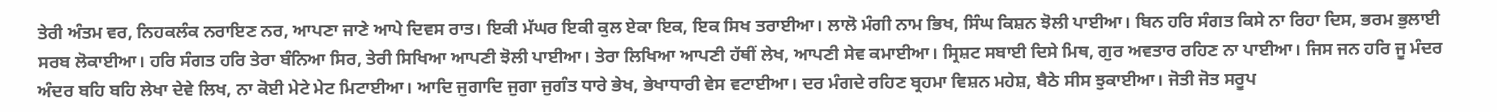ਤੇਰੀ ਅੰਤਮ ਵਰ, ਨਿਹਕਲੰਕ ਨਰਾਇਣ ਨਰ, ਆਪਣਾ ਜਾਣੇ ਆਪੇ ਦਿਵਸ ਰਾਤ। ਇਕੀ ਮੱਘਰ ਇਕੀ ਕੁਲ ਏਕਾ ਇਕ, ਇਕ ਸਿਖ ਤਰਾਈਆ। ਲਾਲੋ ਮੰਗੀ ਨਾਮ ਭਿਖ, ਸਿੰਘ ਕਿਸ਼ਨ ਝੋਲੀ ਪਾਈਆ। ਬਿਨ ਹਰਿ ਸੰਗਤ ਕਿਸੇ ਨਾ ਰਿਹਾ ਦਿਸ, ਭਰਮ ਭੁਲਾਈ ਸਰਬ ਲੋਕਾਈਆ। ਹਰਿ ਸੰਗਤ ਹਰਿ ਤੇਰਾ ਬੰਨਿਆ ਸਿਰ, ਤੇਰੀ ਸਿਖਿਆ ਆਪਣੀ ਝੋਲੀ ਪਾਈਆ। ਤੇਰਾ ਲਿਖਿਆ ਆਪਣੀ ਹੱਥੀਂ ਲੇਖ, ਆਪਣੀ ਸੇਵ ਕਮਾਈਆ। ਸ੍ਰਿਸ਼ਟ ਸਬਾਈ ਦਿਸੇ ਮਿਥ, ਗੁਰ ਅਵਤਾਰ ਰਹਿਣ ਨਾ ਪਾਈਆ। ਜਿਸ ਜਨ ਹਰਿ ਜੂ ਮੰਦਰ ਅੰਦਰ ਬਹਿ ਬਹਿ ਲੇਖਾ ਦੇਵੇ ਲਿਖ, ਨਾ ਕੋਈ ਮੇਟੇ ਮੇਟ ਮਿਟਾਈਆ। ਆਦਿ ਜੁਗਾਦਿ ਜੁਗਾ ਜੁਗੰਤ ਧਾਰੇ ਭੇਖ, ਭੇਖਾਧਾਰੀ ਵੇਸ ਵਟਾਈਆ। ਦਰ ਮੰਗਦੇ ਰਹਿਣ ਬ੍ਰਹਮਾ ਵਿਸ਼ਨ ਮਹੇਸ਼, ਬੈਠੇ ਸੀਸ ਝੁਕਾਈਆ। ਜੋਤੀ ਜੋਤ ਸਰੂਪ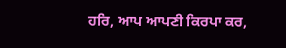ਹਰਿ, ਆਪ ਆਪਣੀ ਕਿਰਪਾ ਕਰ,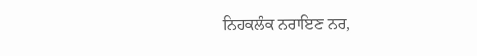ਨਿਹਕਲੰਕ ਨਰਾਇਣ ਨਰ,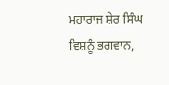ਮਹਾਰਾਜ ਸ਼ੇਰ ਸਿੰਘ ਵਿਸ਼ਨੂੰ ਭਗਵਾਨ,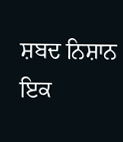ਸ਼ਬਦ ਨਿਸ਼ਾਨ ਇਕ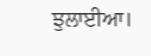ਝੁਲਾਈਆ।